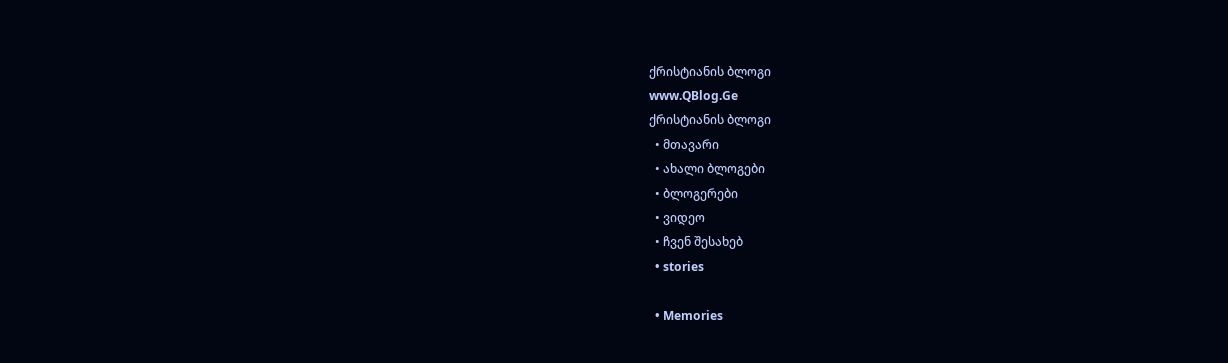ქრისტიანის ბლოგი
www.QBlog.Ge
ქრისტიანის ბლოგი
  • მთავარი
  • ახალი ბლოგები
  • ბლოგერები
  • ვიდეო
  • ჩვენ შესახებ
  • stories

  • Memories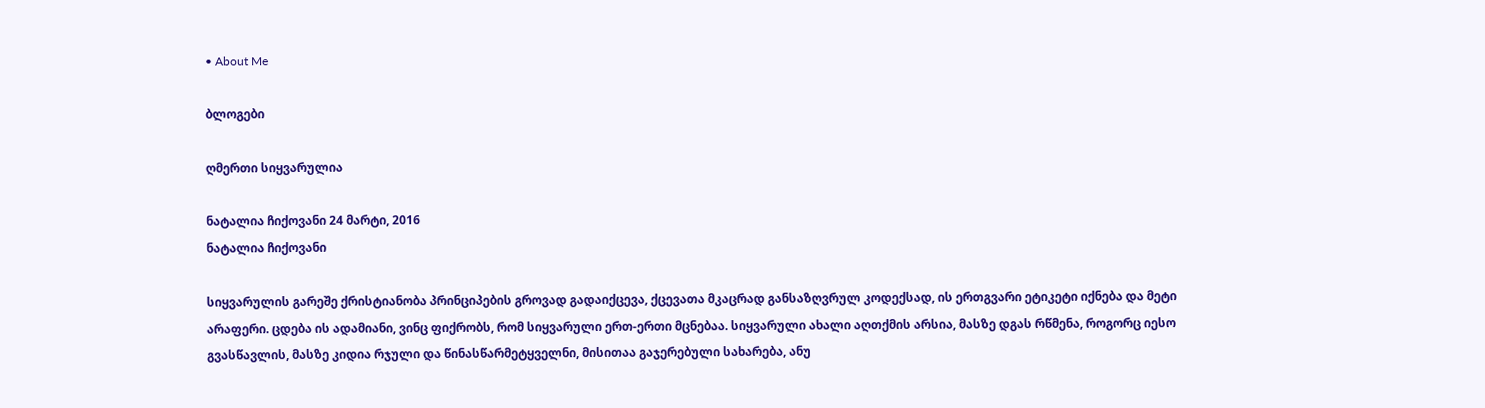• About Me

ბლოგები

ღმერთი სიყვარულია

ნატალია ჩიქოვანი 24 მარტი, 2016
ნატალია ჩიქოვანი

სიყვარულის გარეშე ქრისტიანობა პრინციპების გროვად გადაიქცევა, ქცევათა მკაცრად განსაზღვრულ კოდექსად, ის ერთგვარი ეტიკეტი იქნება და მეტი არაფერი. ცდება ის ადამიანი, ვინც ფიქრობს, რომ სიყვარული ერთ-ერთი მცნებაა. სიყვარული ახალი აღთქმის არსია, მასზე დგას რწმენა, როგორც იესო გვასწავლის, მასზე კიდია რჯული და წინასწარმეტყველნი, მისითაა გაჯერებული სახარება, ანუ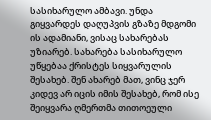სასიხარულო ამბავი. უნდა გიყვარდეს დაღუპვის გზაზე მდგომი ის ადამიანი, ვისაც სახარებას უზიარებ. სახარება სასიხარულო უწყებაა ქრისტეს სიყვარულის შესახებ. შენ ახარებ მათ, ვინც ჯერ კიდევ არ იცის იმის შესახებ, რომ ისე შეიყვარა ღმერთმა თითოეული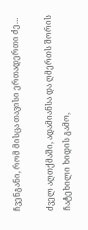ჩვენგანი, რომ მისცა თავისი ერთადერთი ძე…

ძველ აღთქმაში, ადამიანსა და ღმერთს შორის ჩატეხილი ხიდის გამო,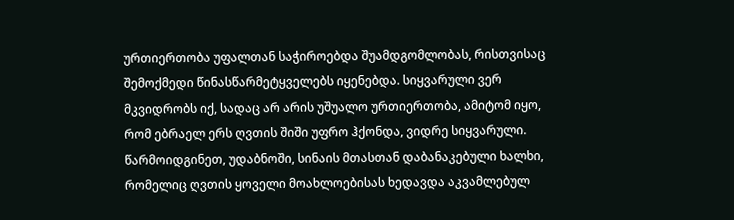ურთიერთობა უფალთან საჭიროებდა შუამდგომლობას, რისთვისაც შემოქმედი წინასწარმეტყველებს იყენებდა. სიყვარული ვერ მკვიდრობს იქ, სადაც არ არის უშუალო ურთიერთობა, ამიტომ იყო, რომ ებრაელ ერს ღვთის შიში უფრო ჰქონდა, ვიდრე სიყვარული. წარმოიდგინეთ, უდაბნოში, სინაის მთასთან დაბანაკებული ხალხი, რომელიც ღვთის ყოველი მოახლოებისას ხედავდა აკვამლებულ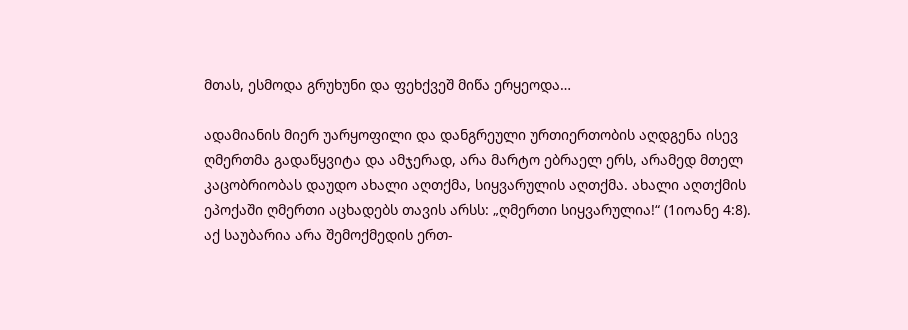მთას, ესმოდა გრუხუნი და ფეხქვეშ მიწა ერყეოდა…

ადამიანის მიერ უარყოფილი და დანგრეული ურთიერთობის აღდგენა ისევ ღმერთმა გადაწყვიტა და ამჯერად, არა მარტო ებრაელ ერს, არამედ მთელ კაცობრიობას დაუდო ახალი აღთქმა, სიყვარულის აღთქმა. ახალი აღთქმის ეპოქაში ღმერთი აცხადებს თავის არსს: „ღმერთი სიყვარულია!“ (1იოანე 4:8). აქ საუბარია არა შემოქმედის ერთ-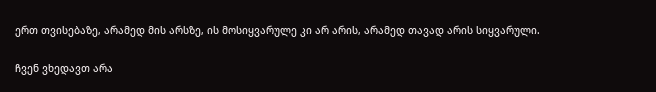ერთ თვისებაზე, არამედ მის არსზე, ის მოსიყვარულე კი არ არის, არამედ თავად არის სიყვარული.

ჩვენ ვხედავთ არა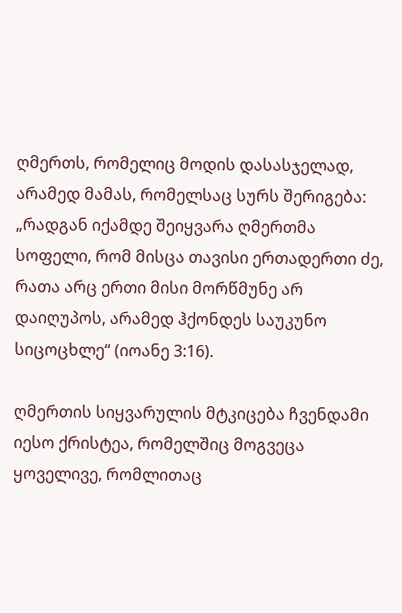ღმერთს, რომელიც მოდის დასასჯელად, არამედ მამას, რომელსაც სურს შერიგება: „რადგან იქამდე შეიყვარა ღმერთმა სოფელი, რომ მისცა თავისი ერთადერთი ძე, რათა არც ერთი მისი მორწმუნე არ დაიღუპოს, არამედ ჰქონდეს საუკუნო სიცოცხლე“ (იოანე 3:16).

ღმერთის სიყვარულის მტკიცება ჩვენდამი იესო ქრისტეა, რომელშიც მოგვეცა ყოველივე, რომლითაც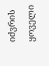იძვრის ყოველი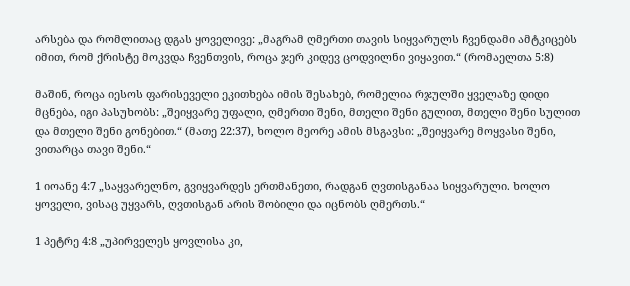არსება და რომლითაც დგას ყოველივე: „მაგრამ ღმერთი თავის სიყვარულს ჩვენდამი ამტკიცებს იმით, რომ ქრისტე მოკვდა ჩვენთვის, როცა ჯერ კიდევ ცოდვილნი ვიყავით.“ (რომაელთა 5:8)

მაშინ, როცა იესოს ფარისეველი ეკითხება იმის შესახებ, რომელია რჯულში ყველაზე დიდი მცნება, იგი პასუხობს: „შეიყვარე უფალი, ღმერთი შენი, მთელი შენი გულით, მთელი შენი სულით და მთელი შენი გონებით.“ (მათე 22:37), ხოლო მეორე ამის მსგავსი: „შეიყვარე მოყვასი შენი, ვითარცა თავი შენი.“

1 იოანე 4:7 „საყვარელნო, გვიყვარდეს ერთმანეთი, რადგან ღვთისგანაა სიყვარული. ხოლო ყოველი, ვისაც უყვარს, ღვთისგან არის შობილი და იცნობს ღმერთს.“

1 პეტრე 4:8 „უპირველეს ყოვლისა კი,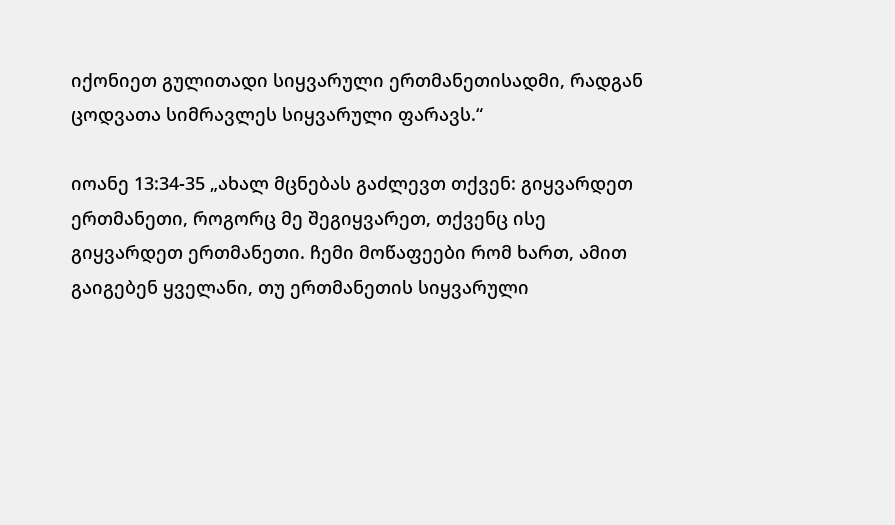იქონიეთ გულითადი სიყვარული ერთმანეთისადმი, რადგან ცოდვათა სიმრავლეს სიყვარული ფარავს.“

იოანე 13:34-35 „ახალ მცნებას გაძლევთ თქვენ: გიყვარდეთ ერთმანეთი, როგორც მე შეგიყვარეთ, თქვენც ისე გიყვარდეთ ერთმანეთი. ჩემი მოწაფეები რომ ხართ, ამით გაიგებენ ყველანი, თუ ერთმანეთის სიყვარული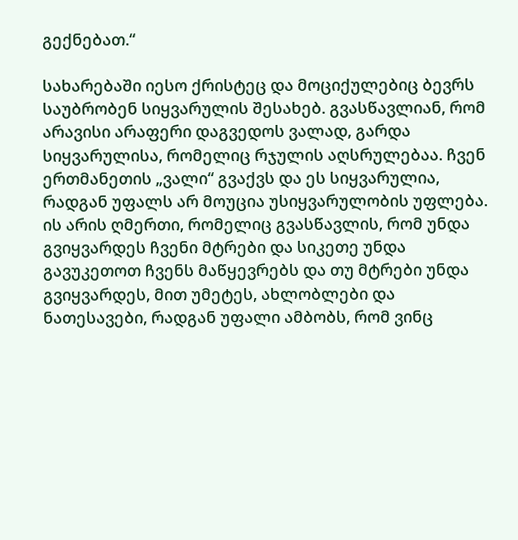გექნებათ.“

სახარებაში იესო ქრისტეც და მოციქულებიც ბევრს საუბრობენ სიყვარულის შესახებ. გვასწავლიან, რომ არავისი არაფერი დაგვედოს ვალად, გარდა სიყვარულისა, რომელიც რჯულის აღსრულებაა. ჩვენ ერთმანეთის „ვალი“ გვაქვს და ეს სიყვარულია, რადგან უფალს არ მოუცია უსიყვარულობის უფლება. ის არის ღმერთი, რომელიც გვასწავლის, რომ უნდა გვიყვარდეს ჩვენი მტრები და სიკეთე უნდა გავუკეთოთ ჩვენს მაწყევრებს და თუ მტრები უნდა გვიყვარდეს, მით უმეტეს, ახლობლები და ნათესავები, რადგან უფალი ამბობს, რომ ვინც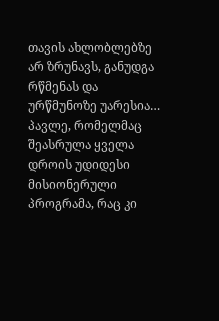თავის ახლობლებზე არ ზრუნავს, განუდგა რწმენას და ურწმუნოზე უარესია… პავლე, რომელმაც შეასრულა ყველა დროის უდიდესი მისიონერული პროგრამა, რაც კი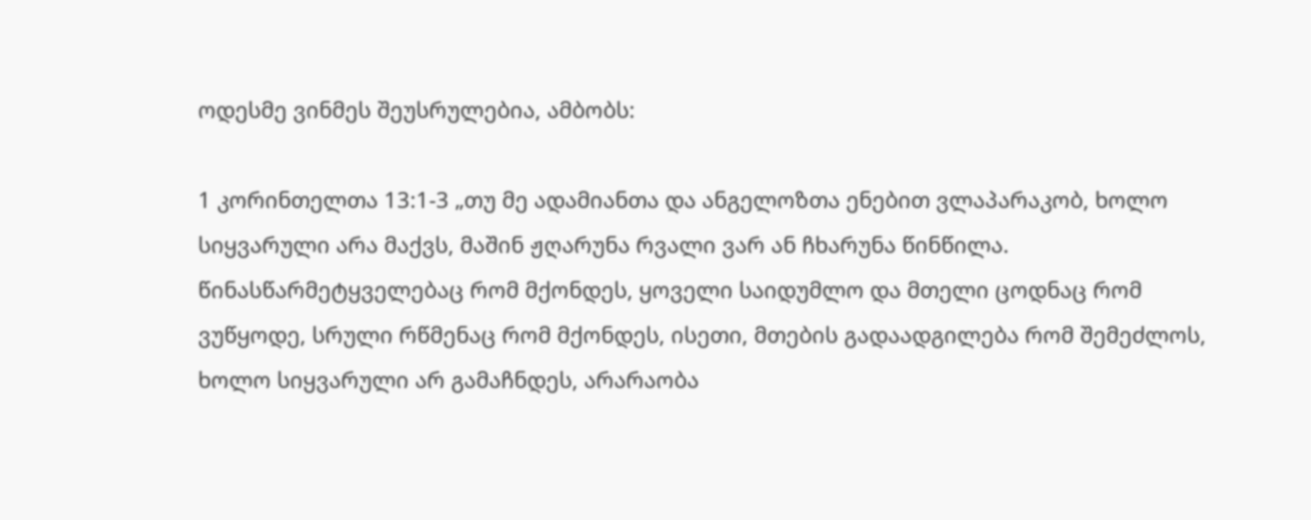ოდესმე ვინმეს შეუსრულებია, ამბობს:

1 კორინთელთა 13:1-3 „თუ მე ადამიანთა და ანგელოზთა ენებით ვლაპარაკობ, ხოლო სიყვარული არა მაქვს, მაშინ ჟღარუნა რვალი ვარ ან ჩხარუნა წინწილა. წინასწარმეტყველებაც რომ მქონდეს, ყოველი საიდუმლო და მთელი ცოდნაც რომ ვუწყოდე, სრული რწმენაც რომ მქონდეს, ისეთი, მთების გადაადგილება რომ შემეძლოს, ხოლო სიყვარული არ გამაჩნდეს, არარაობა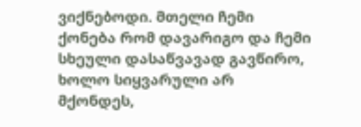ვიქნებოდი. მთელი ჩემი ქონება რომ დავარიგო და ჩემი სხეული დასაწვავად გავწირო, ხოლო სიყვარული არ მქონდეს,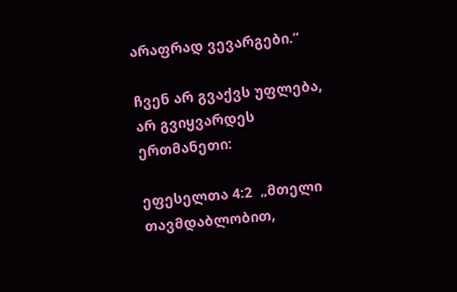არაფრად ვევარგები.“

ჩვენ არ გვაქვს უფლება, არ გვიყვარდეს ერთმანეთი:

ეფესელთა 4:2  „მთელი თავმდაბლობით,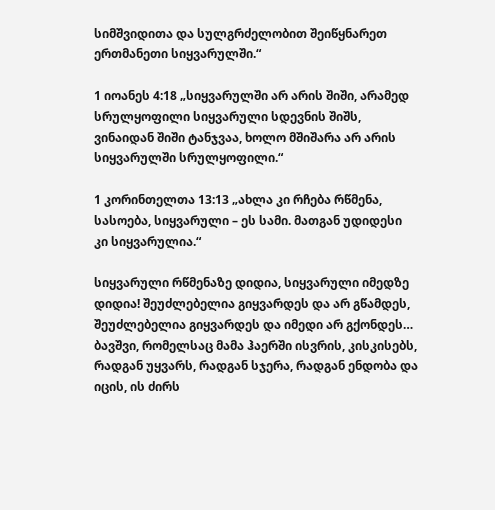სიმშვიდითა და სულგრძელობით შეიწყნარეთ ერთმანეთი სიყვარულში.“

1 იოანეს 4:18 „სიყვარულში არ არის შიში, არამედ სრულყოფილი სიყვარული სდევნის შიშს, ვინაიდან შიში ტანჯვაა, ხოლო მშიშარა არ არის სიყვარულში სრულყოფილი.“

1 კორინთელთა 13:13 „ახლა კი რჩება რწმენა, სასოება, სიყვარული – ეს სამი. მათგან უდიდესი კი სიყვარულია.“

სიყვარული რწმენაზე დიდია, სიყვარული იმედზე დიდია! შეუძლებელია გიყვარდეს და არ გწამდეს, შეუძლებელია გიყვარდეს და იმედი არ გქონდეს… ბავშვი, რომელსაც მამა ჰაერში ისვრის, კისკისებს, რადგან უყვარს, რადგან სჯერა, რადგან ენდობა და იცის, ის ძირს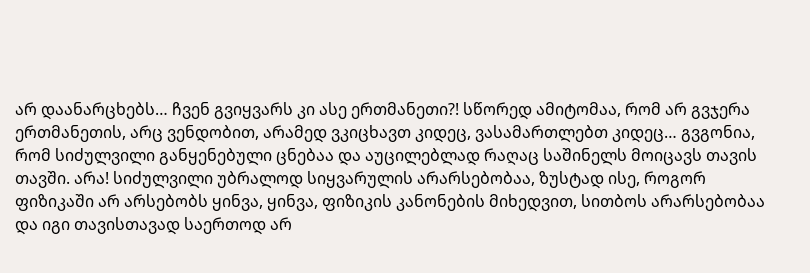არ დაანარცხებს… ჩვენ გვიყვარს კი ასე ერთმანეთი?! სწორედ ამიტომაა, რომ არ გვჯერა ერთმანეთის, არც ვენდობით, არამედ ვკიცხავთ კიდეც, ვასამართლებთ კიდეც… გვგონია, რომ სიძულვილი განყენებული ცნებაა და აუცილებლად რაღაც საშინელს მოიცავს თავის თავში. არა! სიძულვილი უბრალოდ სიყვარულის არარსებობაა, ზუსტად ისე, როგორ ფიზიკაში არ არსებობს ყინვა, ყინვა, ფიზიკის კანონების მიხედვით, სითბოს არარსებობაა და იგი თავისთავად საერთოდ არ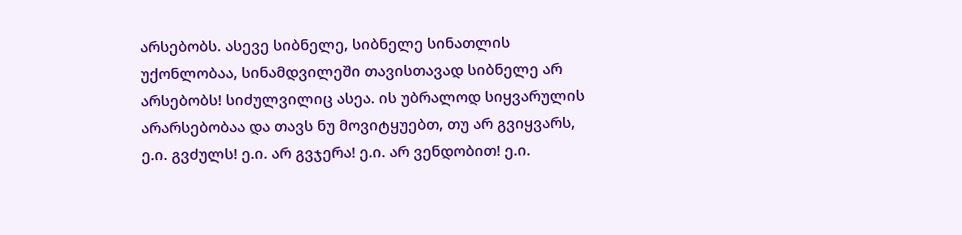არსებობს. ასევე სიბნელე, სიბნელე სინათლის უქონლობაა, სინამდვილეში თავისთავად სიბნელე არ არსებობს! სიძულვილიც ასეა. ის უბრალოდ სიყვარულის არარსებობაა და თავს ნუ მოვიტყუებთ, თუ არ გვიყვარს, ე.ი. გვძულს! ე.ი. არ გვჯერა! ე.ი. არ ვენდობით! ე.ი.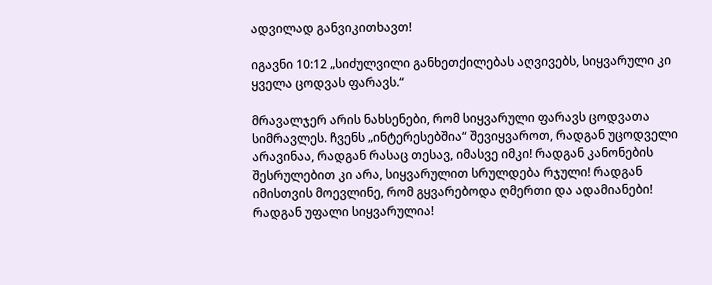ადვილად განვიკითხავთ!

იგავნი 10:12 „სიძულვილი განხეთქილებას აღვივებს, სიყვარული კი ყველა ცოდვას ფარავს.“

მრავალჯერ არის ნახსენები, რომ სიყვარული ფარავს ცოდვათა სიმრავლეს. ჩვენს „ინტერესებშია“ შევიყვაროთ, რადგან უცოდველი არავინაა, რადგან რასაც თესავ, იმასვე იმკი! რადგან კანონების შესრულებით კი არა, სიყვარულით სრულდება რჯული! რადგან იმისთვის მოევლინე, რომ გყვარებოდა ღმერთი და ადამიანები! რადგან უფალი სიყვარულია!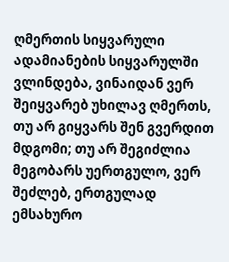ღმერთის სიყვარული ადამიანების სიყვარულში ვლინდება, ვინაიდან ვერ შეიყვარებ უხილავ ღმერთს, თუ არ გიყვარს შენ გვერდით მდგომი; თუ არ შეგიძლია მეგობარს უერთგულო, ვერ შეძლებ, ერთგულად ემსახურო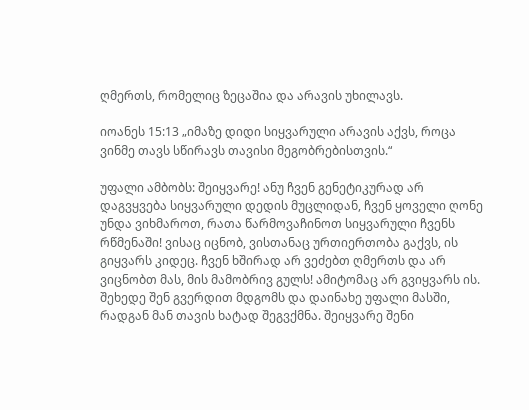ღმერთს, რომელიც ზეცაშია და არავის უხილავს.

იოანეს 15:13 „იმაზე დიდი სიყვარული არავის აქვს, როცა ვინმე თავს სწირავს თავისი მეგობრებისთვის.“

უფალი ამბობს: შეიყვარე! ანუ ჩვენ გენეტიკურად არ დაგვყვება სიყვარული დედის მუცლიდან, ჩვენ ყოველი ღონე უნდა ვიხმაროთ, რათა წარმოვაჩინოთ სიყვარული ჩვენს რწმენაში! ვისაც იცნობ, ვისთანაც ურთიერთობა გაქვს, ის გიყვარს კიდეც. ჩვენ ხშირად არ ვეძებთ ღმერთს და არ ვიცნობთ მას, მის მამობრივ გულს! ამიტომაც არ გვიყვარს ის. შეხედე შენ გვერდით მდგომს და დაინახე უფალი მასში, რადგან მან თავის ხატად შეგვქმნა. შეიყვარე შენი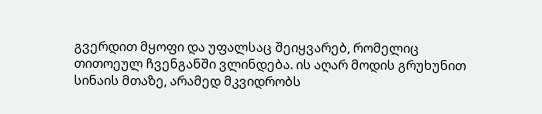გვერდით მყოფი და უფალსაც შეიყვარებ, რომელიც თითოეულ ჩვენგანში ვლინდება. ის აღარ მოდის გრუხუნით სინაის მთაზე, არამედ მკვიდრობს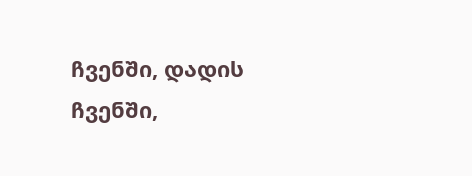ჩვენში, დადის ჩვენში,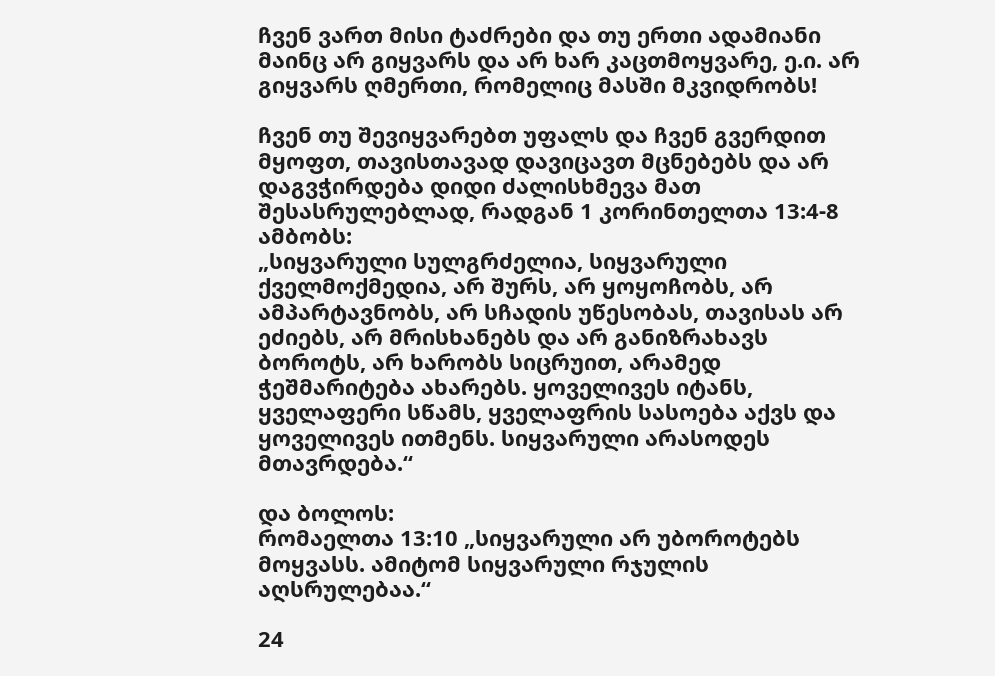ჩვენ ვართ მისი ტაძრები და თუ ერთი ადამიანი მაინც არ გიყვარს და არ ხარ კაცთმოყვარე, ე.ი. არ გიყვარს ღმერთი, რომელიც მასში მკვიდრობს!

ჩვენ თუ შევიყვარებთ უფალს და ჩვენ გვერდით მყოფთ, თავისთავად დავიცავთ მცნებებს და არ დაგვჭირდება დიდი ძალისხმევა მათ შესასრულებლად, რადგან 1 კორინთელთა 13:4-8 ამბობს:
„სიყვარული სულგრძელია, სიყვარული ქველმოქმედია, არ შურს, არ ყოყოჩობს, არ ამპარტავნობს, არ სჩადის უწესობას, თავისას არ ეძიებს, არ მრისხანებს და არ განიზრახავს ბოროტს, არ ხარობს სიცრუით, არამედ ჭეშმარიტება ახარებს. ყოველივეს იტანს, ყველაფერი სწამს, ყველაფრის სასოება აქვს და ყოველივეს ითმენს. სიყვარული არასოდეს მთავრდება.“

და ბოლოს:
რომაელთა 13:10 „სიყვარული არ უბოროტებს მოყვასს. ამიტომ სიყვარული რჯულის აღსრულებაა.“

24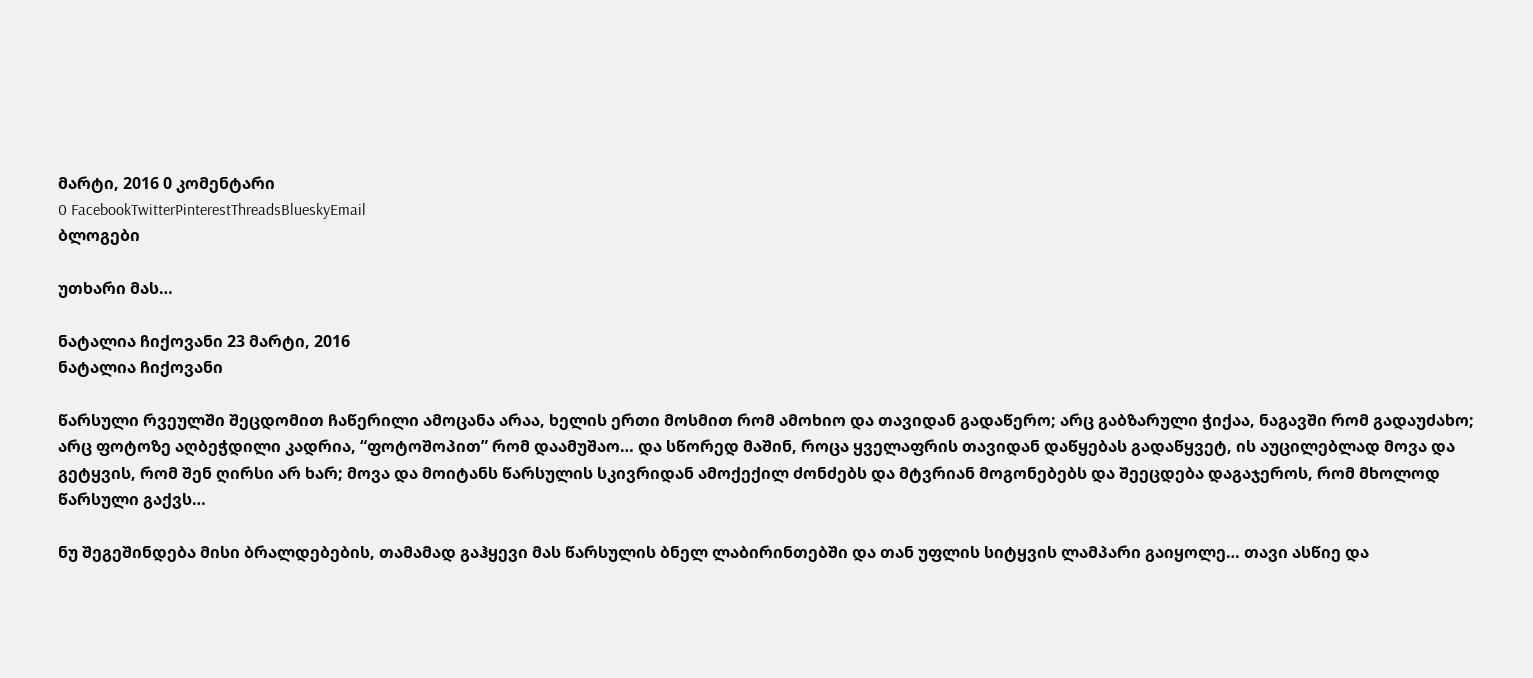მარტი, 2016 0 კომენტარი
0 FacebookTwitterPinterestThreadsBlueskyEmail
ბლოგები

უთხარი მას…

ნატალია ჩიქოვანი 23 მარტი, 2016
ნატალია ჩიქოვანი

წარსული რვეულში შეცდომით ჩაწერილი ამოცანა არაა, ხელის ერთი მოსმით რომ ამოხიო და თავიდან გადაწერო; არც გაბზარული ჭიქაა, ნაგავში რომ გადაუძახო; არც ფოტოზე აღბეჭდილი კადრია, “ფოტოშოპით” რომ დაამუშაო… და სწორედ მაშინ, როცა ყველაფრის თავიდან დაწყებას გადაწყვეტ, ის აუცილებლად მოვა და გეტყვის, რომ შენ ღირსი არ ხარ; მოვა და მოიტანს წარსულის სკივრიდან ამოქექილ ძონძებს და მტვრიან მოგონებებს და შეეცდება დაგაჯეროს, რომ მხოლოდ წარსული გაქვს…

ნუ შეგეშინდება მისი ბრალდებების, თამამად გაჰყევი მას წარსულის ბნელ ლაბირინთებში და თან უფლის სიტყვის ლამპარი გაიყოლე… თავი ასწიე და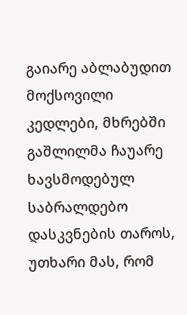გაიარე აბლაბუდით მოქსოვილი კედლები, მხრებში გაშლილმა ჩაუარე ხავსმოდებულ საბრალდებო დასკვნების თაროს, უთხარი მას, რომ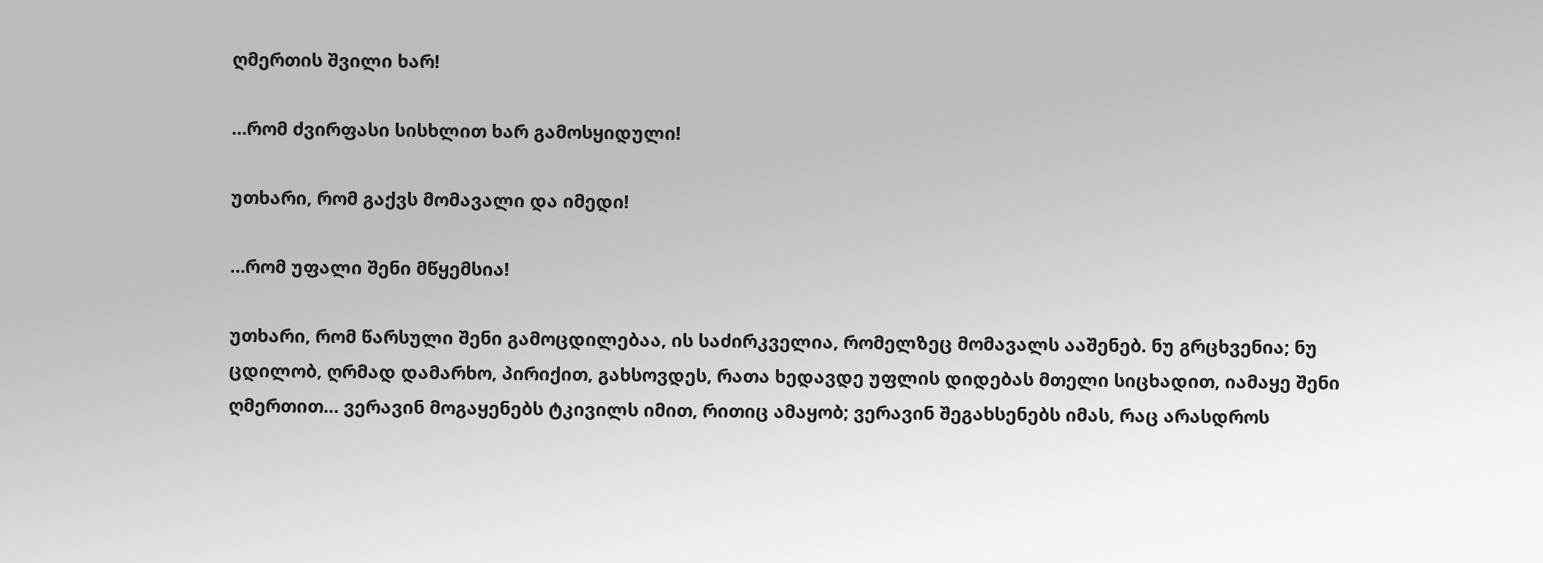ღმერთის შვილი ხარ!

…რომ ძვირფასი სისხლით ხარ გამოსყიდული!

უთხარი, რომ გაქვს მომავალი და იმედი!

…რომ უფალი შენი მწყემსია!

უთხარი, რომ წარსული შენი გამოცდილებაა, ის საძირკველია, რომელზეც მომავალს ააშენებ. ნუ გრცხვენია; ნუ ცდილობ, ღრმად დამარხო, პირიქით, გახსოვდეს, რათა ხედავდე უფლის დიდებას მთელი სიცხადით, იამაყე შენი ღმერთით… ვერავინ მოგაყენებს ტკივილს იმით, რითიც ამაყობ; ვერავინ შეგახსენებს იმას, რაც არასდროს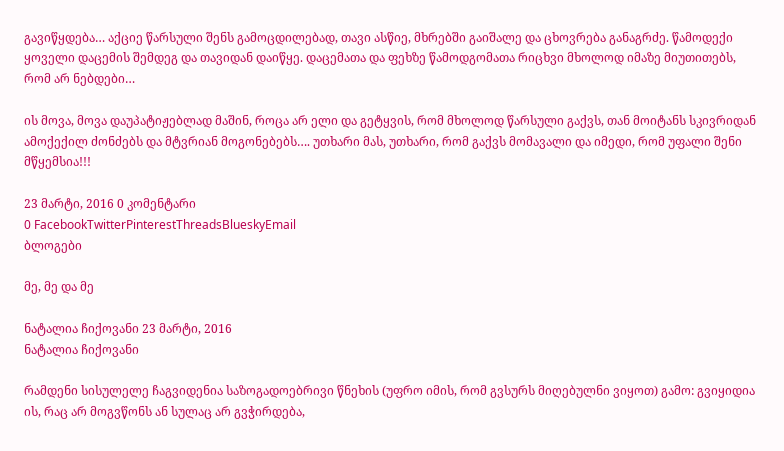გავიწყდება… აქციე წარსული შენს გამოცდილებად, თავი ასწიე, მხრებში გაიშალე და ცხოვრება განაგრძე. წამოდექი ყოველი დაცემის შემდეგ და თავიდან დაიწყე. დაცემათა და ფეხზე წამოდგომათა რიცხვი მხოლოდ იმაზე მიუთითებს, რომ არ ნებდები…

ის მოვა, მოვა დაუპატიჟებლად მაშინ, როცა არ ელი და გეტყვის, რომ მხოლოდ წარსული გაქვს, თან მოიტანს სკივრიდან ამოქექილ ძონძებს და მტვრიან მოგონებებს…. უთხარი მას, უთხარი, რომ გაქვს მომავალი და იმედი, რომ უფალი შენი მწყემსია!!!

23 მარტი, 2016 0 კომენტარი
0 FacebookTwitterPinterestThreadsBlueskyEmail
ბლოგები

მე, მე და მე

ნატალია ჩიქოვანი 23 მარტი, 2016
ნატალია ჩიქოვანი

რამდენი სისულელე ჩაგვიდენია საზოგადოებრივი წნეხის (უფრო იმის, რომ გვსურს მიღებულნი ვიყოთ) გამო: გვიყიდია ის, რაც არ მოგვწონს ან სულაც არ გვჭირდება,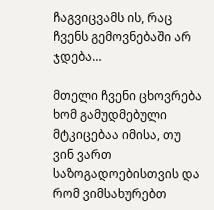ჩაგვიცვამს ის, რაც ჩვენს გემოვნებაში არ ჯდება…

მთელი ჩვენი ცხოვრება ხომ გამუდმებული მტკიცებაა იმისა, თუ ვინ ვართ საზოგადოებისთვის და რომ ვიმსახურებთ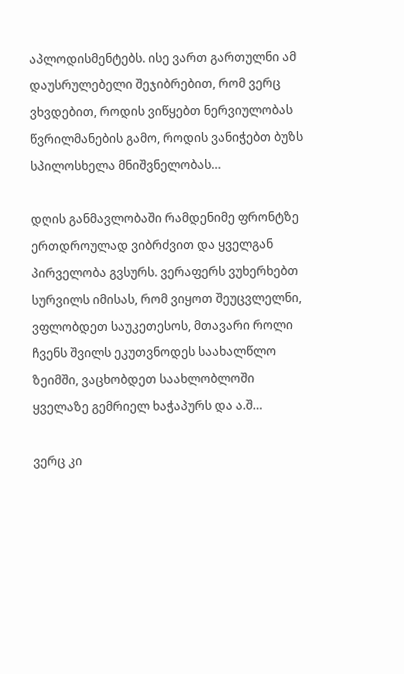აპლოდისმენტებს. ისე ვართ გართულნი ამ დაუსრულებელი შეჯიბრებით, რომ ვერც ვხვდებით, როდის ვიწყებთ ნერვიულობას წვრილმანების გამო, როდის ვანიჭებთ ბუზს სპილოსხელა მნიშვნელობას…

დღის განმავლობაში რამდენიმე ფრონტზე ერთდროულად ვიბრძვით და ყველგან პირველობა გვსურს. ვერაფერს ვუხერხებთ სურვილს იმისას, რომ ვიყოთ შეუცვლელნი, ვფლობდეთ საუკეთესოს, მთავარი როლი ჩვენს შვილს ეკუთვნოდეს საახალწლო ზეიმში, ვაცხობდეთ საახლობლოში ყველაზე გემრიელ ხაჭაპურს და ა.შ…

ვერც კი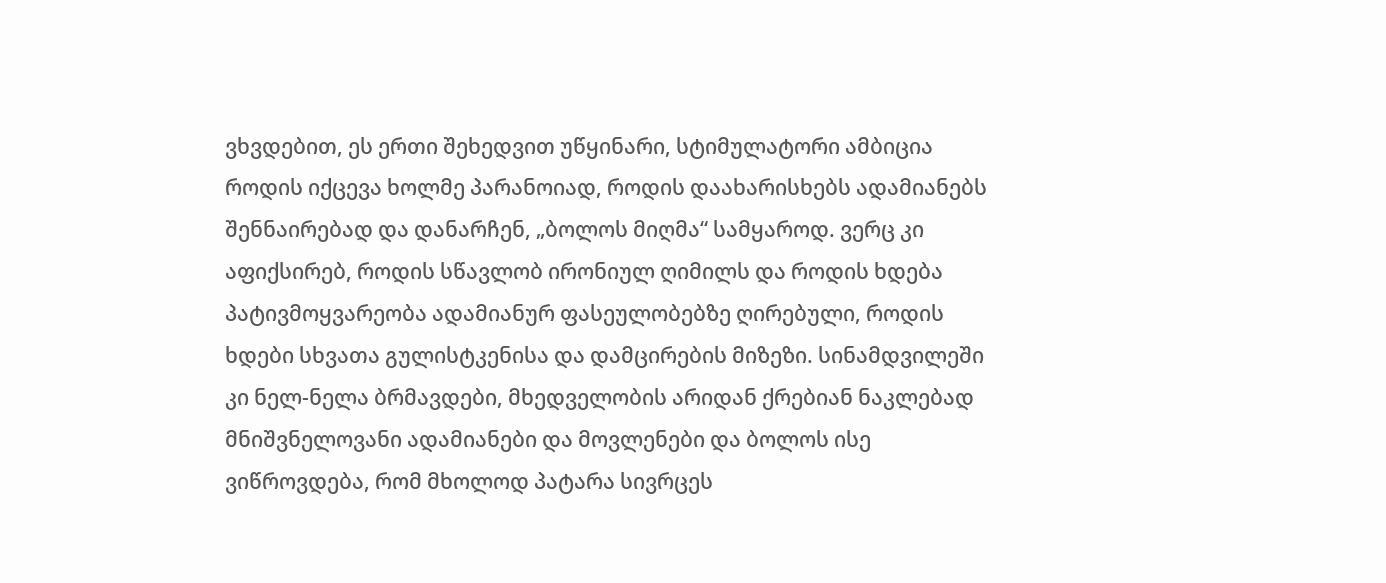ვხვდებით, ეს ერთი შეხედვით უწყინარი, სტიმულატორი ამბიცია როდის იქცევა ხოლმე პარანოიად, როდის დაახარისხებს ადამიანებს შენნაირებად და დანარჩენ, „ბოლოს მიღმა“ სამყაროდ. ვერც კი აფიქსირებ, როდის სწავლობ ირონიულ ღიმილს და როდის ხდება პატივმოყვარეობა ადამიანურ ფასეულობებზე ღირებული, როდის ხდები სხვათა გულისტკენისა და დამცირების მიზეზი. სინამდვილეში კი ნელ-ნელა ბრმავდები, მხედველობის არიდან ქრებიან ნაკლებად მნიშვნელოვანი ადამიანები და მოვლენები და ბოლოს ისე ვიწროვდება, რომ მხოლოდ პატარა სივრცეს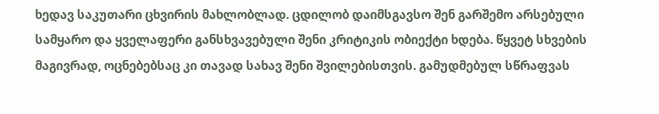ხედავ საკუთარი ცხვირის მახლობლად. ცდილობ დაიმსგავსო შენ გარშემო არსებული სამყარო და ყველაფერი განსხვავებული შენი კრიტიკის ობიექტი ხდება. წყვეტ სხვების მაგივრად, ოცნებებსაც კი თავად სახავ შენი შვილებისთვის. გამუდმებულ სწრაფვას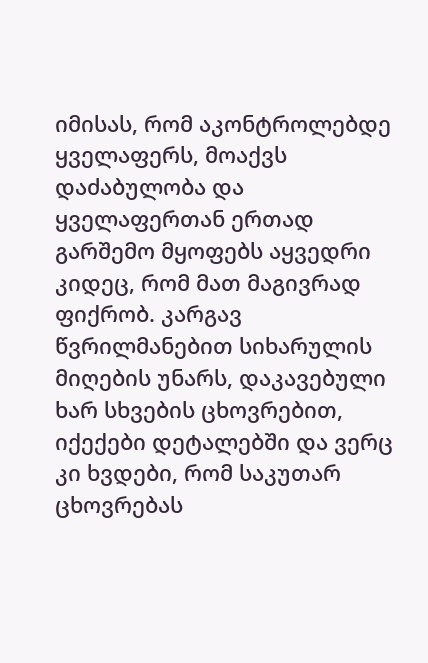იმისას, რომ აკონტროლებდე ყველაფერს, მოაქვს დაძაბულობა და ყველაფერთან ერთად გარშემო მყოფებს აყვედრი კიდეც, რომ მათ მაგივრად ფიქრობ. კარგავ წვრილმანებით სიხარულის მიღების უნარს, დაკავებული ხარ სხვების ცხოვრებით, იქექები დეტალებში და ვერც კი ხვდები, რომ საკუთარ ცხოვრებას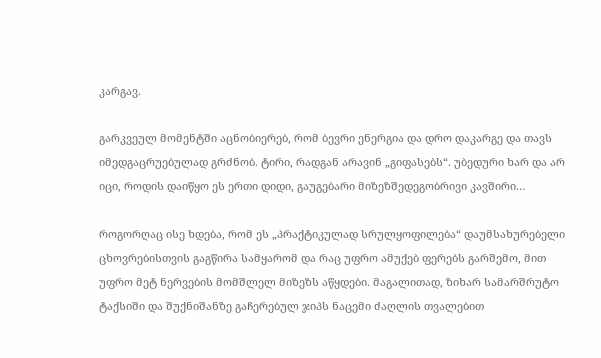კარგავ.

გარკვეულ მომენტში აცნობიერებ, რომ ბევრი ენერგია და დრო დაკარგე და თავს იმედგაცრუებულად გრძნობ. ტირი, რადგან არავინ „გიფასებს“. უბედური ხარ და არ იცი, როდის დაიწყო ეს ერთი დიდი, გაუგებარი მიზეზშედეგობრივი კავშირი…

როგორღაც ისე ხდება, რომ ეს „პრაქტიკულად სრულყოფილება“ დაუმსახურებელი ცხოვრებისთვის გაგწირა სამყარომ და რაც უფრო ამუქებ ფერებს გარშემო, მით უფრო მეტ ნერვების მომშლელ მიზეზს აწყდები. მაგალითად, ზიხარ სამარშრუტო ტაქსიში და შუქნიშანზე გაჩერებულ ჯიპს ნაცემი ძაღლის თვალებით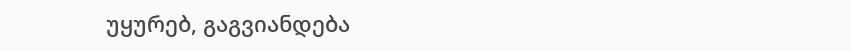უყურებ, გაგვიანდება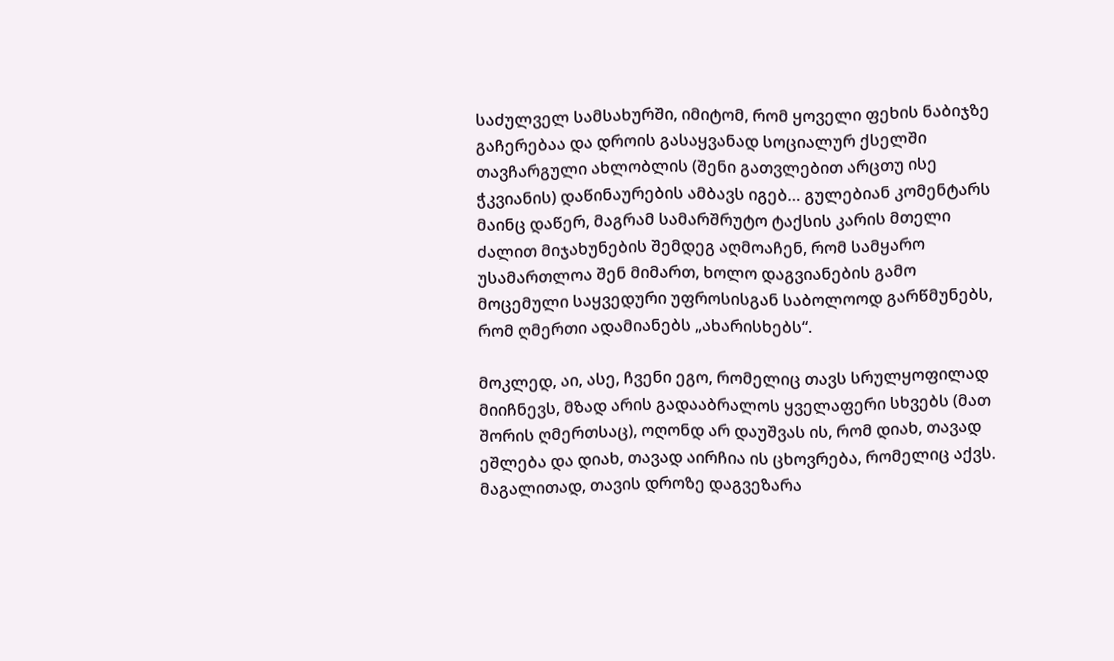საძულველ სამსახურში, იმიტომ, რომ ყოველი ფეხის ნაბიჯზე გაჩერებაა და დროის გასაყვანად სოციალურ ქსელში თავჩარგული ახლობლის (შენი გათვლებით არცთუ ისე ჭკვიანის) დაწინაურების ამბავს იგებ… გულებიან კომენტარს მაინც დაწერ, მაგრამ სამარშრუტო ტაქსის კარის მთელი ძალით მიჯახუნების შემდეგ აღმოაჩენ, რომ სამყარო უსამართლოა შენ მიმართ, ხოლო დაგვიანების გამო მოცემული საყვედური უფროსისგან საბოლოოდ გარწმუნებს, რომ ღმერთი ადამიანებს „ახარისხებს“.

მოკლედ, აი, ასე, ჩვენი ეგო, რომელიც თავს სრულყოფილად მიიჩნევს, მზად არის გადააბრალოს ყველაფერი სხვებს (მათ შორის ღმერთსაც), ოღონდ არ დაუშვას ის, რომ დიახ, თავად ეშლება და დიახ, თავად აირჩია ის ცხოვრება, რომელიც აქვს. მაგალითად, თავის დროზე დაგვეზარა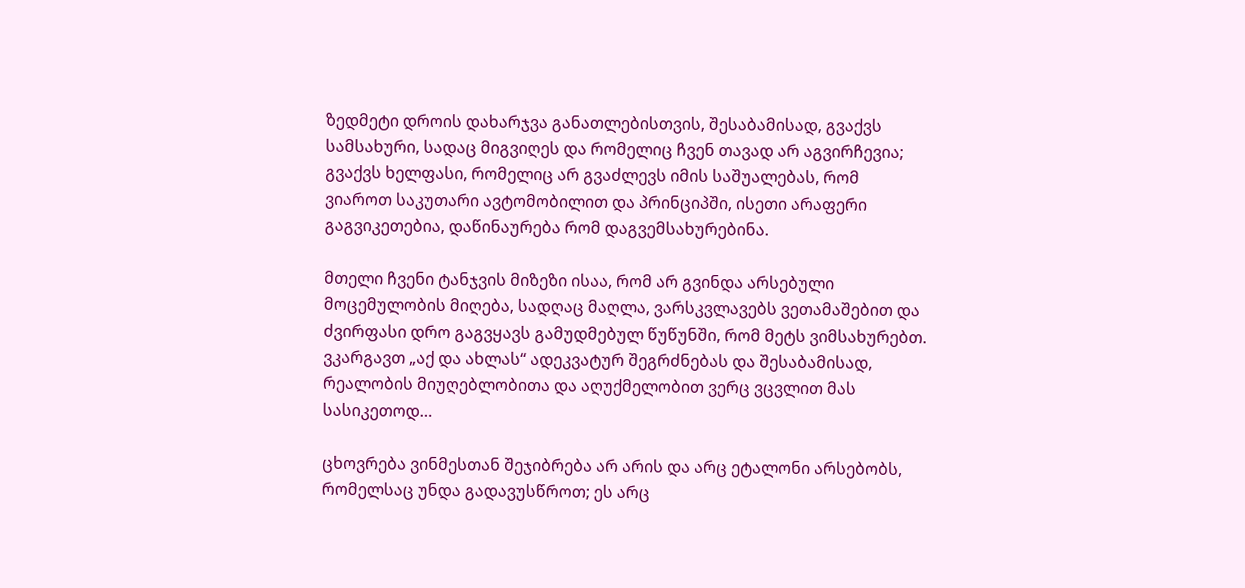ზედმეტი დროის დახარჯვა განათლებისთვის, შესაბამისად, გვაქვს სამსახური, სადაც მიგვიღეს და რომელიც ჩვენ თავად არ აგვირჩევია; გვაქვს ხელფასი, რომელიც არ გვაძლევს იმის საშუალებას, რომ ვიაროთ საკუთარი ავტომობილით და პრინციპში, ისეთი არაფერი გაგვიკეთებია, დაწინაურება რომ დაგვემსახურებინა.

მთელი ჩვენი ტანჯვის მიზეზი ისაა, რომ არ გვინდა არსებული მოცემულობის მიღება, სადღაც მაღლა, ვარსკვლავებს ვეთამაშებით და ძვირფასი დრო გაგვყავს გამუდმებულ წუწუნში, რომ მეტს ვიმსახურებთ. ვკარგავთ „აქ და ახლას“ ადეკვატურ შეგრძნებას და შესაბამისად, რეალობის მიუღებლობითა და აღუქმელობით ვერც ვცვლით მას სასიკეთოდ…

ცხოვრება ვინმესთან შეჯიბრება არ არის და არც ეტალონი არსებობს, რომელსაც უნდა გადავუსწროთ; ეს არც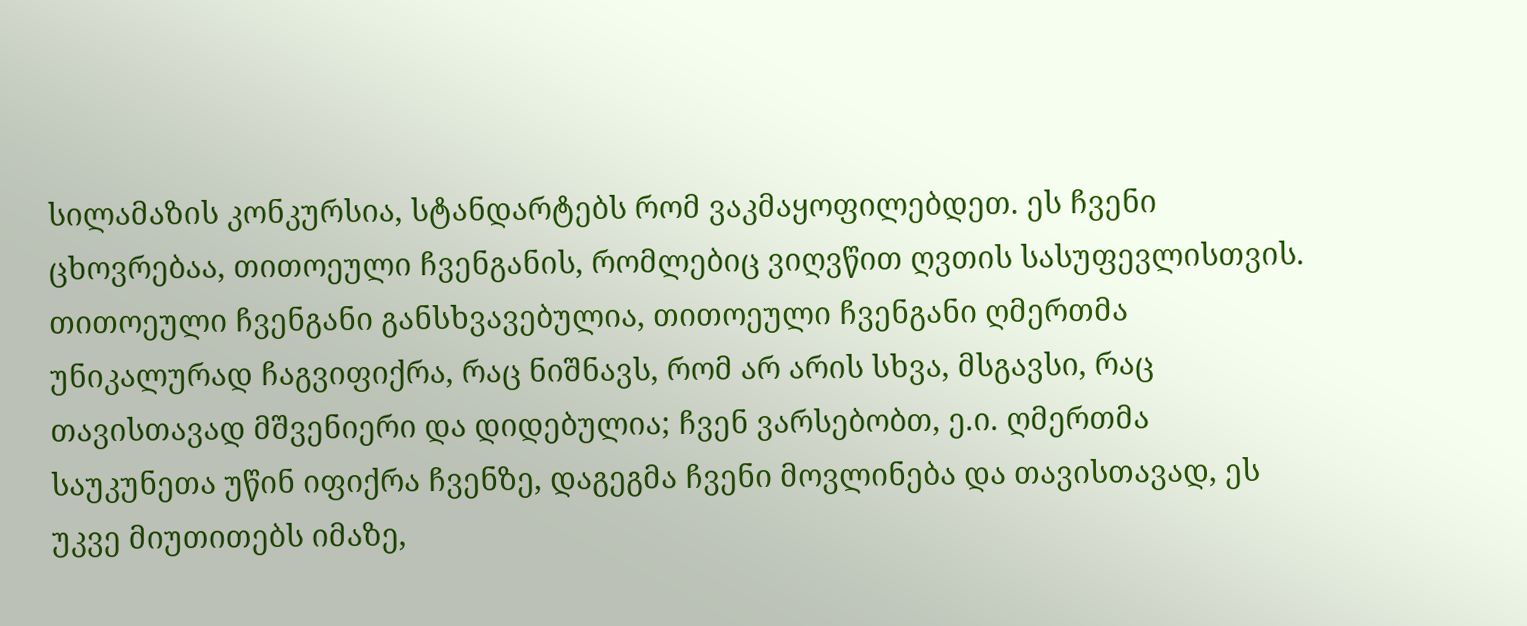სილამაზის კონკურსია, სტანდარტებს რომ ვაკმაყოფილებდეთ. ეს ჩვენი ცხოვრებაა, თითოეული ჩვენგანის, რომლებიც ვიღვწით ღვთის სასუფევლისთვის. თითოეული ჩვენგანი განსხვავებულია, თითოეული ჩვენგანი ღმერთმა უნიკალურად ჩაგვიფიქრა, რაც ნიშნავს, რომ არ არის სხვა, მსგავსი, რაც თავისთავად მშვენიერი და დიდებულია; ჩვენ ვარსებობთ, ე.ი. ღმერთმა საუკუნეთა უწინ იფიქრა ჩვენზე, დაგეგმა ჩვენი მოვლინება და თავისთავად, ეს უკვე მიუთითებს იმაზე,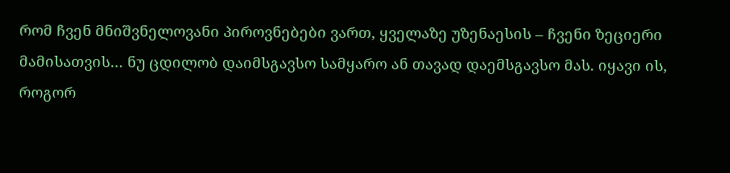რომ ჩვენ მნიშვნელოვანი პიროვნებები ვართ, ყველაზე უზენაესის – ჩვენი ზეციერი მამისათვის… ნუ ცდილობ დაიმსგავსო სამყარო ან თავად დაემსგავსო მას. იყავი ის, როგორ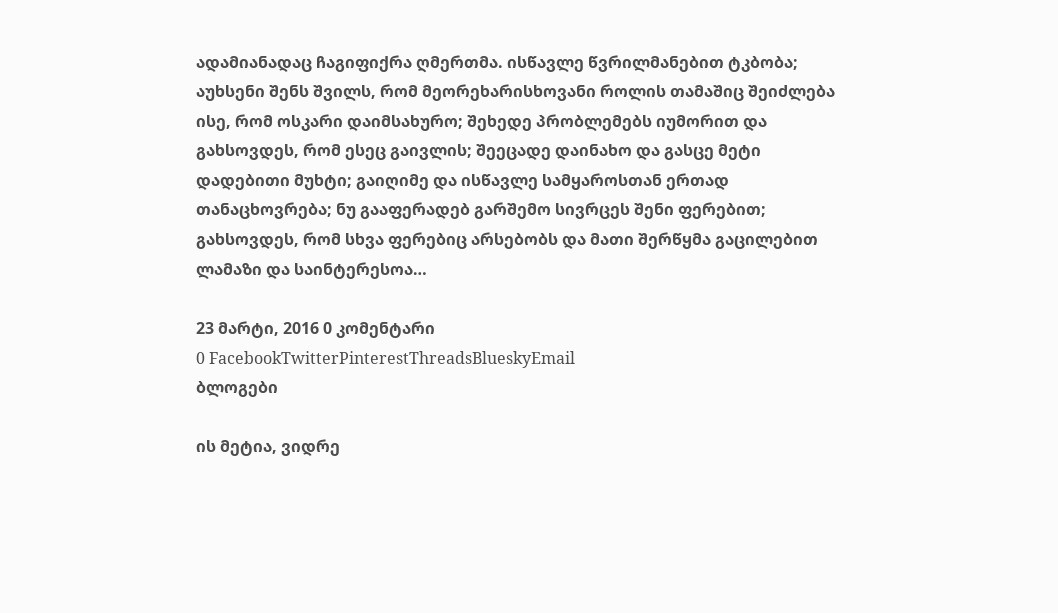ადამიანადაც ჩაგიფიქრა ღმერთმა. ისწავლე წვრილმანებით ტკბობა; აუხსენი შენს შვილს, რომ მეორეხარისხოვანი როლის თამაშიც შეიძლება ისე, რომ ოსკარი დაიმსახურო; შეხედე პრობლემებს იუმორით და გახსოვდეს, რომ ესეც გაივლის; შეეცადე დაინახო და გასცე მეტი დადებითი მუხტი; გაიღიმე და ისწავლე სამყაროსთან ერთად თანაცხოვრება; ნუ გააფერადებ გარშემო სივრცეს შენი ფერებით; გახსოვდეს, რომ სხვა ფერებიც არსებობს და მათი შერწყმა გაცილებით ლამაზი და საინტერესოა…

23 მარტი, 2016 0 კომენტარი
0 FacebookTwitterPinterestThreadsBlueskyEmail
ბლოგები

ის მეტია, ვიდრე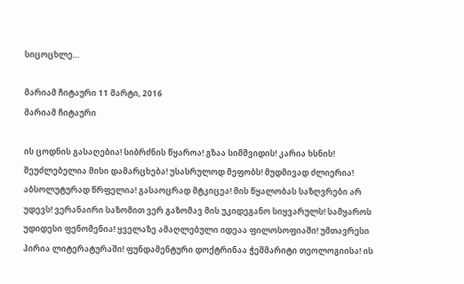სიცოცხლე…

მარიამ ჩიტაური 11 მარტი, 2016
მარიამ ჩიტაური

ის ცოდნის გასაღებია! სიბრძნის წყაროა! გზაა სიმშვიდის! კარია ხსნის! შეუძლებელია მისი დამარცხება! უსასრულოდ მეფობს! მუდმივად ძლიერია! აბსოლუტურად წრფელია! გასაოცრად მტკიცეა! მის წყალობას საზღვრები არ უდევს! ვერანაირი საზომით ვერ გაზომავ მის უკიდეგანო სიყვარულს! სამყაროს უდიდესი ფენომენია! ყველაზე ამაღლებული იდეაა ფილოსოფიაში! უმთავრესი პირია ლიტერატურაში! ფუნდამენტური დოქტრინაა ჭეშმარიტი თეოლოგიისა! ის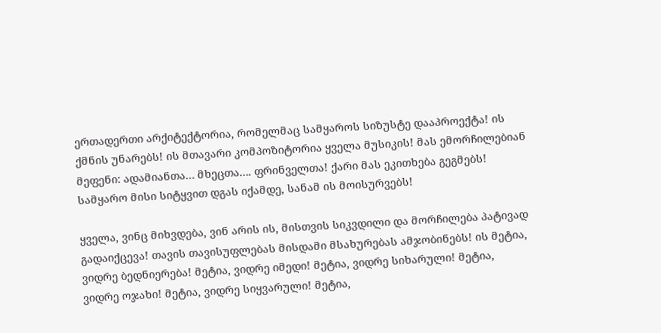ერთადერთი არქიტექტორია, რომელმაც სამყაროს სიზუსტე დააპროექტა! ის ქმნის უნარებს! ის მთავარი კომპოზიტორია ყველა მუსიკის! მას ემორჩილებიან მეფენი: ადამიანთა… მხეცთა…. ფრინველთა! ქარი მას ეკითხება გეგმებს! სამყარო მისი სიტყვით დგას იქამდე, სანამ ის მოისურვებს!

ყველა, ვინც მიხვდება, ვინ არის ის, მისთვის სიკვდილი და მორჩილება პატივად გადაიქცევა! თავის თავისუფლებას მისდამი მსახურებას ამჯობინებს! ის მეტია, ვიდრე ბედნიერება! მეტია, ვიდრე იმედი! მეტია, ვიდრე სიხარული! მეტია, ვიდრე ოჯახი! მეტია, ვიდრე სიყვარული! მეტია,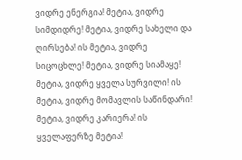ვიდრე ენერგია! მეტია, ვიდრე სიმდიდრე! მეტია, ვიდრე სახელი და ღირსება! ის მეტია, ვიდრე სიცოცხლე! მეტია, ვიდრე სიამაყე! მეტია, ვიდრე ყველა სურვილი! ის მეტია, ვიდრე მომავლის საწინდარი! მეტია, ვიდრე კარიერა! ის ყველაფერზე მეტია!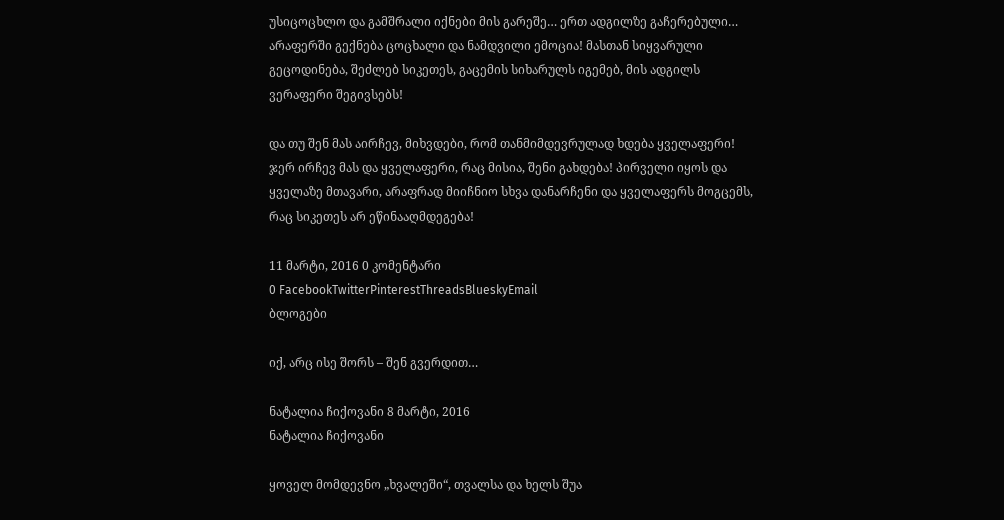უსიცოცხლო და გამშრალი იქნები მის გარეშე… ერთ ადგილზე გაჩერებული… არაფერში გექნება ცოცხალი და ნამდვილი ემოცია! მასთან სიყვარული გეცოდინება, შეძლებ სიკეთეს, გაცემის სიხარულს იგემებ, მის ადგილს ვერაფერი შეგივსებს!

და თუ შენ მას აირჩევ, მიხვდები, რომ თანმიმდევრულად ხდება ყველაფერი! ჯერ ირჩევ მას და ყველაფერი, რაც მისია, შენი გახდება! პირველი იყოს და ყველაზე მთავარი, არაფრად მიიჩნიო სხვა დანარჩენი და ყველაფერს მოგცემს, რაც სიკეთეს არ ეწინააღმდეგება!

11 მარტი, 2016 0 კომენტარი
0 FacebookTwitterPinterestThreadsBlueskyEmail
ბლოგები

იქ, არც ისე შორს – შენ გვერდით…

ნატალია ჩიქოვანი 8 მარტი, 2016
ნატალია ჩიქოვანი

ყოველ მომდევნო „ხვალეში“, თვალსა და ხელს შუა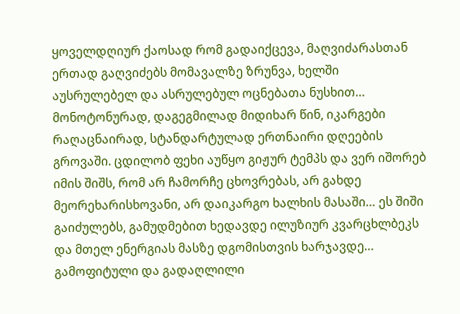ყოველდღიურ ქაოსად რომ გადაიქცევა, მაღვიძარასთან ერთად გაღვიძებს მომავალზე ზრუნვა, ხელში აუსრულებელ და ასრულებულ ოცნებათა ნუსხით… მონოტონურად, დაგეგმილად მიდიხარ წინ, იკარგები რაღაცნაირად, სტანდარტულად ერთნაირი დღეების გროვაში. ცდილობ ფეხი აუწყო გიჟურ ტემპს და ვერ იშორებ იმის შიშს, რომ არ ჩამორჩე ცხოვრებას, არ გახდე მეორეხარისხოვანი, არ დაიკარგო ხალხის მასაში… ეს შიში გაიძულებს, გამუდმებით ხედავდე ილუზიურ კვარცხლბეკს და მთელ ენერგიას მასზე დგომისთვის ხარჯავდე… გამოფიტული და გადაღლილი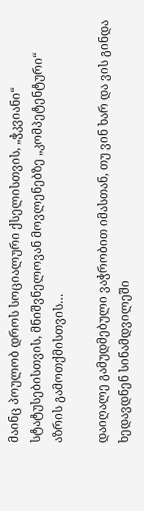მაინც პოულობ დროს სოციალური ქსელისთვის, „ჭკვიანი“ სტატუსებისთვის, მნიშვნელოვან მოვლენებზე „კომპეტენტური“ აზრის გამოთქმისთვის…

დაიღალე გამუდმებული ვაჭრობით იმასთან, თუ ვინ ხარ და ვის გინდა ხედავდნენ სინამდვილეში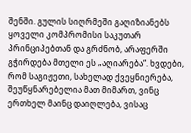შენში. გულის სიღრმეში გაღიზიანებს ყოველი კომპრომისი საკუთარ პრინციპებთან და გრძნობ, არაფერში გჭირდება მთელი ეს „აღიარება“. ხვდები, რომ საგიჟეთი, სახელად ქვეყნიერება, შეუწყნარებელია მათ მიმართ, ვინც ერთხელ მაინც დაიღლება, ვისაც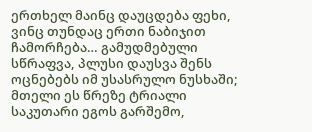ერთხელ მაინც დაუცდება ფეხი, ვინც თუნდაც ერთი ნაბიჯით ჩამორჩება… გამუდმებული სწრაფვა, პლუსი დაუსვა შენს ოცნებებს იმ უსასრულო ნუსხაში; მთელი ეს წრეზე ტრიალი საკუთარი ეგოს გარშემო,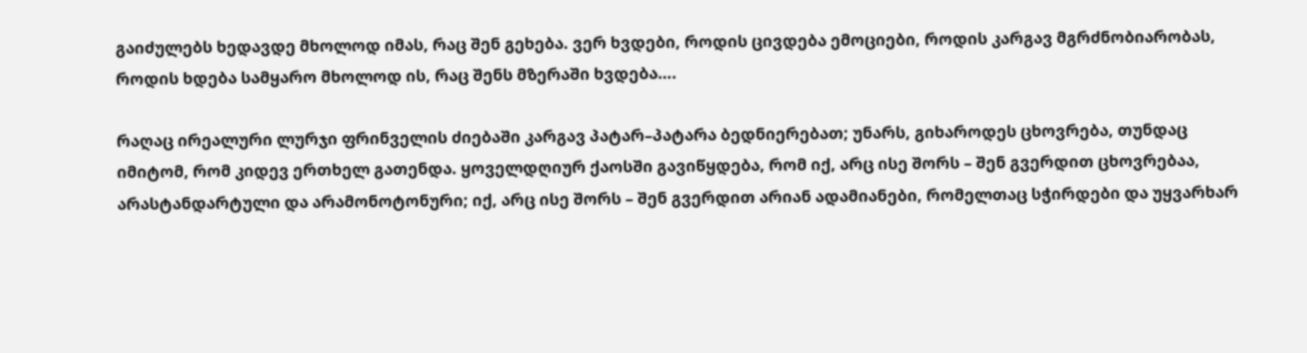გაიძულებს ხედავდე მხოლოდ იმას, რაც შენ გეხება. ვერ ხვდები, როდის ცივდება ემოციები, როდის კარგავ მგრძნობიარობას, როდის ხდება სამყარო მხოლოდ ის, რაც შენს მზერაში ხვდება….

რაღაც ირეალური ლურჯი ფრინველის ძიებაში კარგავ პატარ–პატარა ბედნიერებათ; უნარს, გიხაროდეს ცხოვრება, თუნდაც იმიტომ, რომ კიდევ ერთხელ გათენდა. ყოველდღიურ ქაოსში გავიწყდება, რომ იქ, არც ისე შორს – შენ გვერდით ცხოვრებაა, არასტანდარტული და არამონოტონური; იქ, არც ისე შორს – შენ გვერდით არიან ადამიანები, რომელთაც სჭირდები და უყვარხარ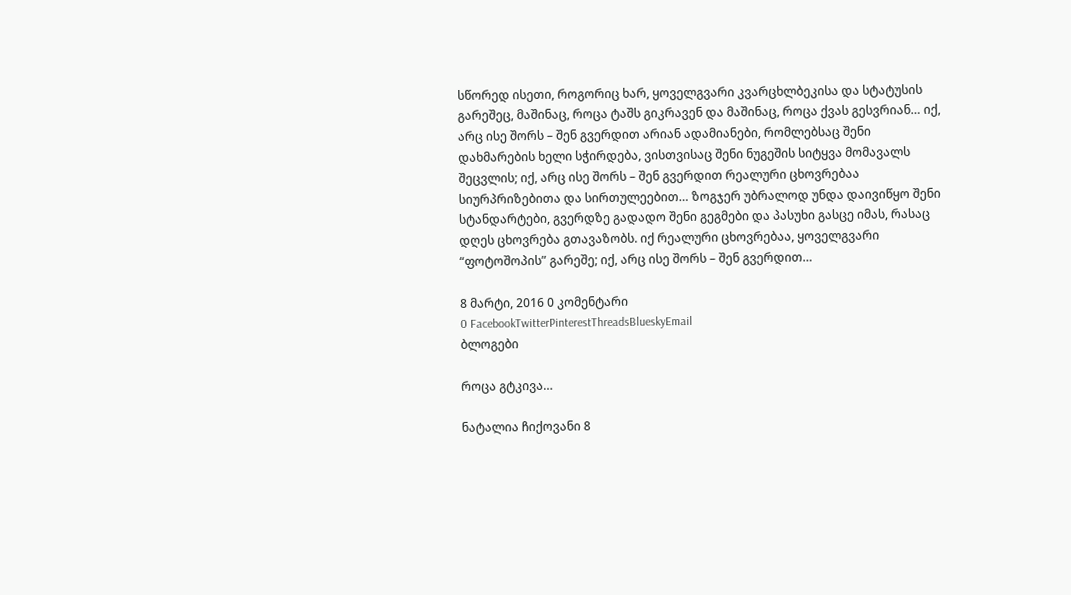სწორედ ისეთი, როგორიც ხარ, ყოველგვარი კვარცხლბეკისა და სტატუსის გარეშეც, მაშინაც, როცა ტაშს გიკრავენ და მაშინაც, როცა ქვას გესვრიან… იქ, არც ისე შორს – შენ გვერდით არიან ადამიანები, რომლებსაც შენი დახმარების ხელი სჭირდება, ვისთვისაც შენი ნუგეშის სიტყვა მომავალს შეცვლის; იქ, არც ისე შორს – შენ გვერდით რეალური ცხოვრებაა სიურპრიზებითა და სირთულეებით… ზოგჯერ უბრალოდ უნდა დაივიწყო შენი სტანდარტები, გვერდზე გადადო შენი გეგმები და პასუხი გასცე იმას, რასაც დღეს ცხოვრება გთავაზობს. იქ რეალური ცხოვრებაა, ყოველგვარი “ფოტოშოპის” გარეშე; იქ, არც ისე შორს – შენ გვერდით…

8 მარტი, 2016 0 კომენტარი
0 FacebookTwitterPinterestThreadsBlueskyEmail
ბლოგები

როცა გტკივა…

ნატალია ჩიქოვანი 8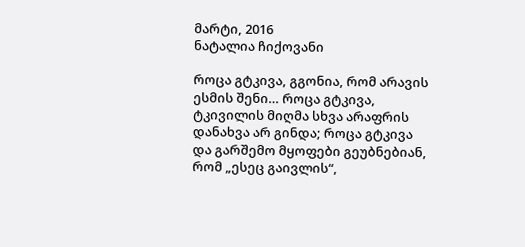მარტი, 2016
ნატალია ჩიქოვანი

როცა გტკივა, გგონია, რომ არავის ესმის შენი… როცა გტკივა, ტკივილის მიღმა სხვა არაფრის დანახვა არ გინდა; როცა გტკივა და გარშემო მყოფები გეუბნებიან, რომ „ესეც გაივლის“,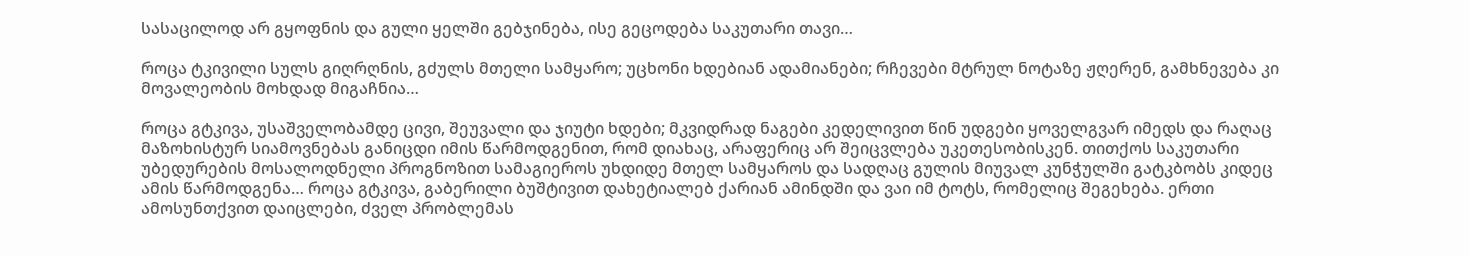სასაცილოდ არ გყოფნის და გული ყელში გებჯინება, ისე გეცოდება საკუთარი თავი…

როცა ტკივილი სულს გიღრღნის, გძულს მთელი სამყარო; უცხონი ხდებიან ადამიანები; რჩევები მტრულ ნოტაზე ჟღერენ, გამხნევება კი მოვალეობის მოხდად მიგაჩნია…

როცა გტკივა, უსაშველობამდე ცივი, შეუვალი და ჯიუტი ხდები; მკვიდრად ნაგები კედელივით წინ უდგები ყოველგვარ იმედს და რაღაც მაზოხისტურ სიამოვნებას განიცდი იმის წარმოდგენით, რომ დიახაც, არაფერიც არ შეიცვლება უკეთესობისკენ. თითქოს საკუთარი უბედურების მოსალოდნელი პროგნოზით სამაგიეროს უხდიდე მთელ სამყაროს და სადღაც გულის მიუვალ კუნჭულში გატკბობს კიდეც ამის წარმოდგენა… როცა გტკივა, გაბერილი ბუშტივით დახეტიალებ ქარიან ამინდში და ვაი იმ ტოტს, რომელიც შეგეხება. ერთი ამოსუნთქვით დაიცლები, ძველ პრობლემას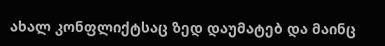ახალ კონფლიქტსაც ზედ დაუმატებ და მაინც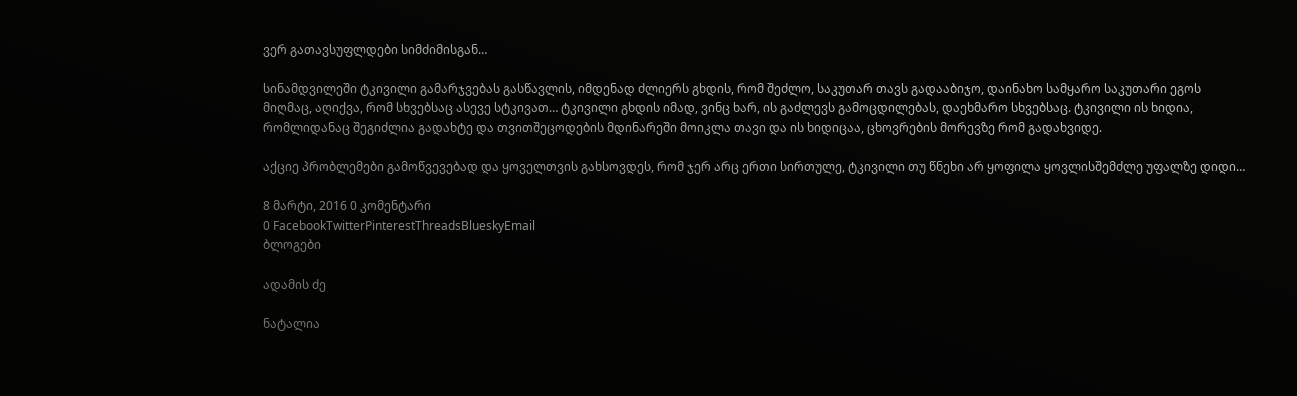ვერ გათავსუფლდები სიმძიმისგან…

სინამდვილეში ტკივილი გამარჯვებას გასწავლის, იმდენად ძლიერს გხდის, რომ შეძლო, საკუთარ თავს გადააბიჯო, დაინახო სამყარო საკუთარი ეგოს მიღმაც, აღიქვა, რომ სხვებსაც ასევე სტკივათ… ტკივილი გხდის იმად, ვინც ხარ, ის გაძლევს გამოცდილებას, დაეხმარო სხვებსაც. ტკივილი ის ხიდია, რომლიდანაც შეგიძლია გადახტე და თვითშეცოდების მდინარეში მოიკლა თავი და ის ხიდიცაა, ცხოვრების მორევზე რომ გადახვიდე.

აქციე პრობლემები გამოწვევებად და ყოველთვის გახსოვდეს, რომ ჯერ არც ერთი სირთულე, ტკივილი თუ წნეხი არ ყოფილა ყოვლისშემძლე უფალზე დიდი…

8 მარტი, 2016 0 კომენტარი
0 FacebookTwitterPinterestThreadsBlueskyEmail
ბლოგები

ადამის ძე

ნატალია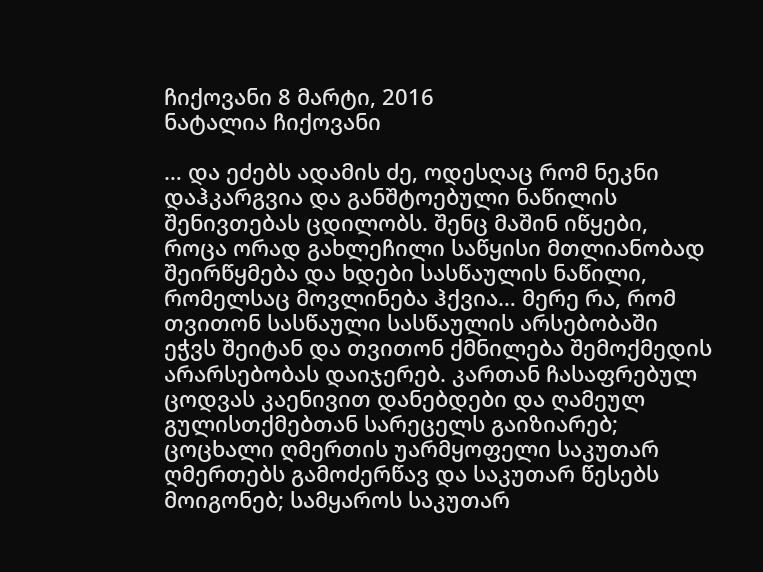ჩიქოვანი 8 მარტი, 2016
ნატალია ჩიქოვანი

… და ეძებს ადამის ძე, ოდესღაც რომ ნეკნი დაჰკარგვია და განშტოებული ნაწილის შენივთებას ცდილობს. შენც მაშინ იწყები, როცა ორად გახლეჩილი საწყისი მთლიანობად შეირწყმება და ხდები სასწაულის ნაწილი, რომელსაც მოვლინება ჰქვია… მერე რა, რომ თვითონ სასწაული სასწაულის არსებობაში ეჭვს შეიტან და თვითონ ქმნილება შემოქმედის არარსებობას დაიჯერებ. კართან ჩასაფრებულ ცოდვას კაენივით დანებდები და ღამეულ გულისთქმებთან სარეცელს გაიზიარებ; ცოცხალი ღმერთის უარმყოფელი საკუთარ ღმერთებს გამოძერწავ და საკუთარ წესებს მოიგონებ; სამყაროს საკუთარ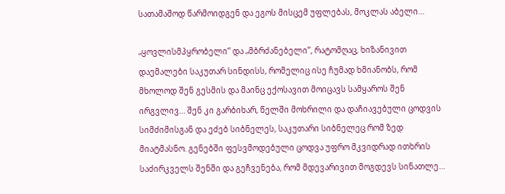სათამაშოდ წარმოიდგენ და ეგოს მისცემ უფლებას, მოკლას აბელი…

„ყოვლისმპყრობელი“ და „მბრძანებელი“, რატომღაც, ხიზანივით დაემალები საკუთარ სინდისს, რომელიც ისე ჩუმად ხმიანობს, რომ მხოლოდ შენ გესმის და მაინც ექოსავით მოიცავს სამყაროს შენ ირგვლივ… შენ კი გარბიხარ, წელში მოხრილი და დაჩიავებული ცოდვის სიმძიმისგან და ეძებ სიბნელეს, საკუთარი სიბნელეც რომ ზედ მიატმასნო. გენებში ფესვმოდებული ცოდვა უფრო მკვიდრად ითხრის საძირკველს შენში და გეჩვენება, რომ მდევარივით მოგდევს სინათლე…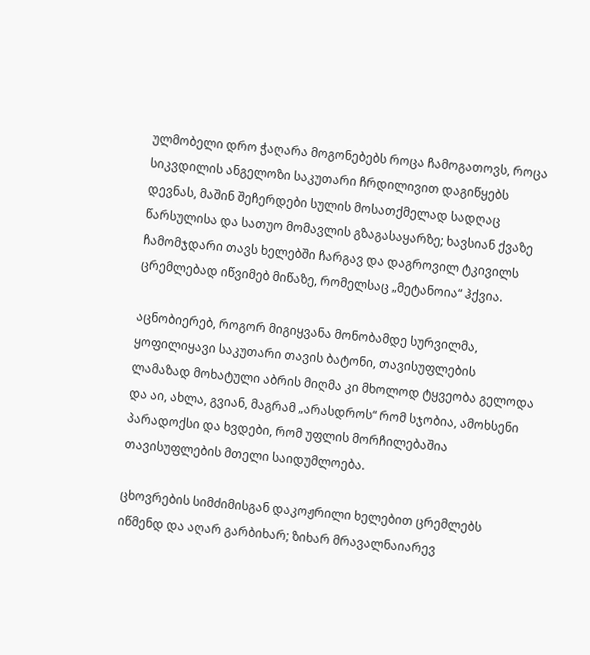ულმობელი დრო ჭაღარა მოგონებებს როცა ჩამოგათოვს, როცა სიკვდილის ანგელოზი საკუთარი ჩრდილივით დაგიწყებს დევნას, მაშინ შეჩერდები სულის მოსათქმელად სადღაც წარსულისა და სათუო მომავლის გზაგასაყარზე; ხავსიან ქვაზე ჩამომჯდარი თავს ხელებში ჩარგავ და დაგროვილ ტკივილს ცრემლებად იწვიმებ მიწაზე, რომელსაც „მეტანოია“ ჰქვია.

აცნობიერებ, როგორ მიგიყვანა მონობამდე სურვილმა, ყოფილიყავი საკუთარი თავის ბატონი, თავისუფლების ლამაზად მოხატული აბრის მიღმა კი მხოლოდ ტყვეობა გელოდა და აი, ახლა, გვიან, მაგრამ „არასდროს“ რომ სჯობია, ამოხსენი პარადოქსი და ხვდები, რომ უფლის მორჩილებაშია თავისუფლების მთელი საიდუმლოება.

ცხოვრების სიმძიმისგან დაკოჟრილი ხელებით ცრემლებს იწმენდ და აღარ გარბიხარ; ზიხარ მრავალნაიარევ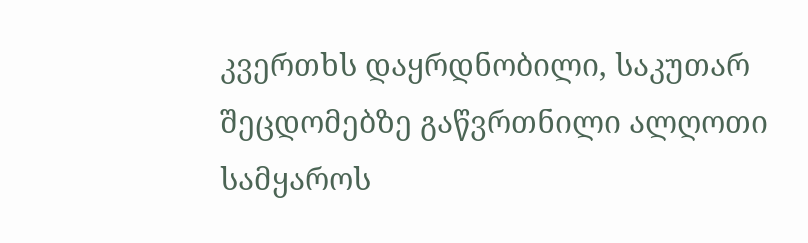კვერთხს დაყრდნობილი, საკუთარ შეცდომებზე გაწვრთნილი ალღოთი სამყაროს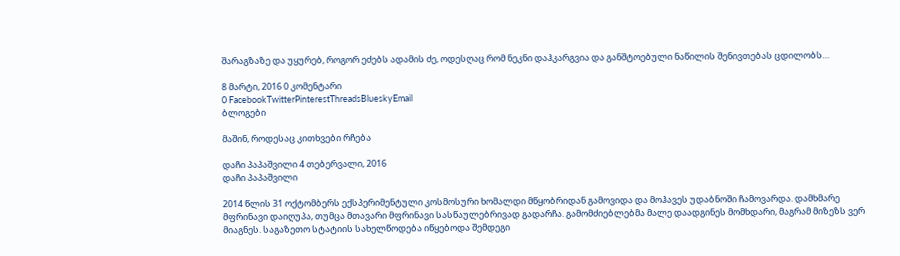შარაგზაზე და უყურებ, როგორ ეძებს ადამის ძე, ოდესღაც რომ ნეკნი დაჰკარგვია და განშტოებული ნაწილის შენივთებას ცდილობს…

8 მარტი, 2016 0 კომენტარი
0 FacebookTwitterPinterestThreadsBlueskyEmail
ბლოგები

მაშინ, როდესაც კითხვები რჩება

დაჩი პაპაშვილი 4 თებერვალი, 2016
დაჩი პაპაშვილი

2014 წლის 31 ოქტომბერს ექსპერიმენტული კოსმოსური ხომალდი მწყობრიდან გამოვიდა და მოჰავეს უდაბნოში ჩამოვარდა. დამხმარე მფრინავი დაიღუპა, თუმცა მთავარი მფრინავი სასწაულებრივად გადარჩა. გამომძიებლებმა მალე დაადგინეს მომხდარი, მაგრამ მიზეზს ვერ მიაგნეს. საგაზეთო სტატიის სახელწოდება იწყებოდა შემდეგი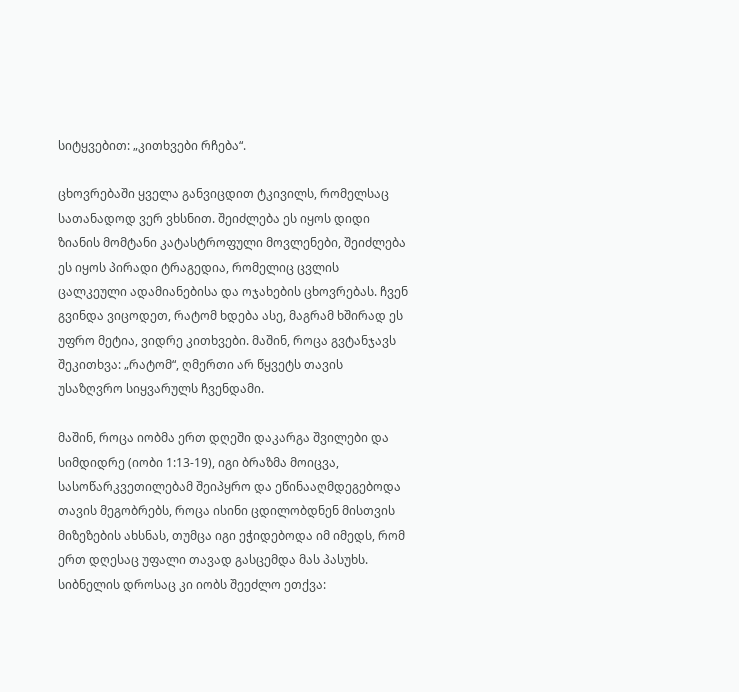სიტყვებით: „კითხვები რჩება“.

ცხოვრებაში ყველა განვიცდით ტკივილს, რომელსაც სათანადოდ ვერ ვხსნით. შეიძლება ეს იყოს დიდი ზიანის მომტანი კატასტროფული მოვლენები, შეიძლება ეს იყოს პირადი ტრაგედია, რომელიც ცვლის ცალკეული ადამიანებისა და ოჯახების ცხოვრებას. ჩვენ გვინდა ვიცოდეთ, რატომ ხდება ასე, მაგრამ ხშირად ეს უფრო მეტია, ვიდრე კითხვები. მაშინ, როცა გვტანჯავს შეკითხვა: „რატომ“, ღმერთი არ წყვეტს თავის უსაზღვრო სიყვარულს ჩვენდამი.

მაშინ, როცა იობმა ერთ დღეში დაკარგა შვილები და სიმდიდრე (იობი 1:13-19), იგი ბრაზმა მოიცვა, სასოწარკვეთილებამ შეიპყრო და ეწინააღმდეგებოდა თავის მეგობრებს, როცა ისინი ცდილობდნენ მისთვის მიზეზების ახსნას, თუმცა იგი ეჭიდებოდა იმ იმედს, რომ ერთ დღესაც უფალი თავად გასცემდა მას პასუხს. სიბნელის დროსაც კი იობს შეეძლო ეთქვა: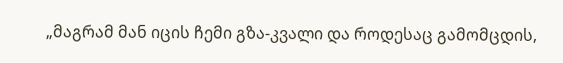„მაგრამ მან იცის ჩემი გზა-კვალი და როდესაც გამომცდის,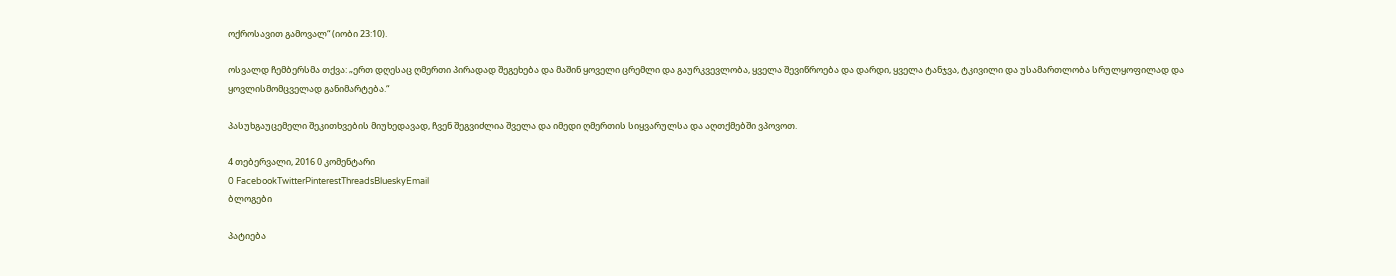ოქროსავით გამოვალ“ (იობი 23:10).

ოსვალდ ჩემბერსმა თქვა: „ერთ დღესაც ღმერთი პირადად შეგეხება და მაშინ ყოველი ცრემლი და გაურკვევლობა, ყველა შევიწროება და დარდი, ყველა ტანჯვა, ტკივილი და უსამართლობა სრულყოფილად და ყოვლისმომცველად განიმარტება.“

პასუხგაუცემელი შეკითხვების მიუხედავად, ჩვენ შეგვიძლია შველა და იმედი ღმერთის სიყვარულსა და აღთქმებში ვპოვოთ.

4 თებერვალი, 2016 0 კომენტარი
0 FacebookTwitterPinterestThreadsBlueskyEmail
ბლოგები

პატიება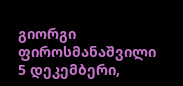გიორგი ფიროსმანაშვილი 5 დეკემბერი,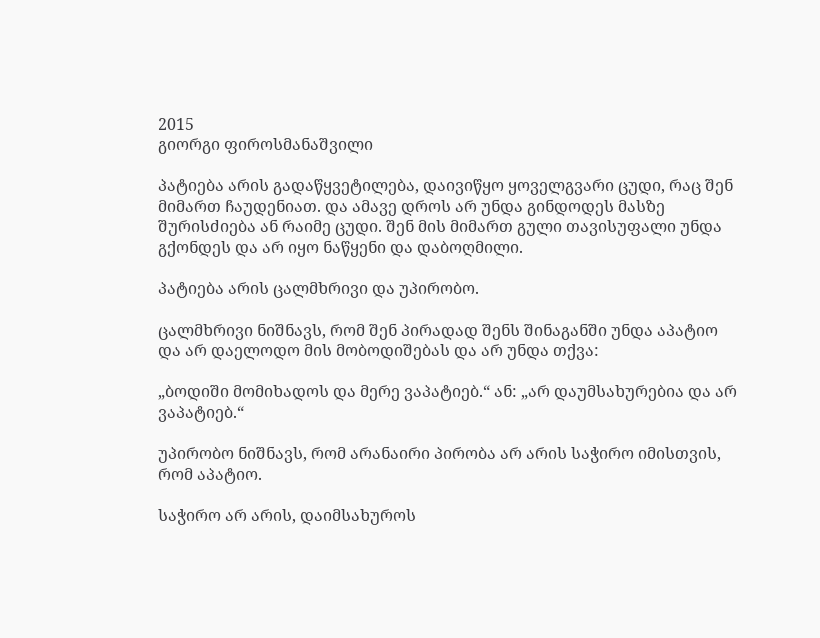2015
გიორგი ფიროსმანაშვილი

პატიება არის გადაწყვეტილება, დაივიწყო ყოველგვარი ცუდი, რაც შენ მიმართ ჩაუდენიათ. და ამავე დროს არ უნდა გინდოდეს მასზე შურისძიება ან რაიმე ცუდი. შენ მის მიმართ გული თავისუფალი უნდა გქონდეს და არ იყო ნაწყენი და დაბოღმილი.

პატიება არის ცალმხრივი და უპირობო.

ცალმხრივი ნიშნავს, რომ შენ პირადად შენს შინაგანში უნდა აპატიო და არ დაელოდო მის მობოდიშებას და არ უნდა თქვა:

„ბოდიში მომიხადოს და მერე ვაპატიებ.“ ან: „არ დაუმსახურებია და არ ვაპატიებ.“

უპირობო ნიშნავს, რომ არანაირი პირობა არ არის საჭირო იმისთვის, რომ აპატიო.

საჭირო არ არის, დაიმსახუროს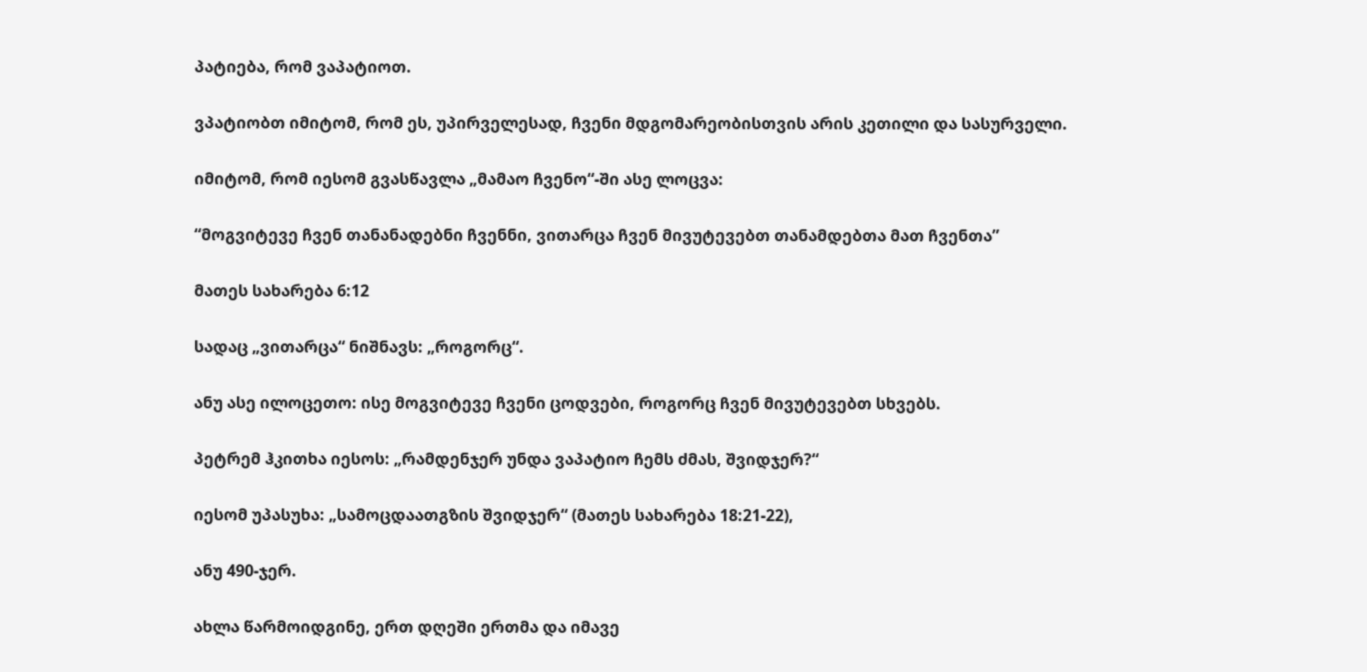პატიება, რომ ვაპატიოთ.

ვპატიობთ იმიტომ, რომ ეს, უპირველესად, ჩვენი მდგომარეობისთვის არის კეთილი და სასურველი.

იმიტომ, რომ იესომ გვასწავლა „მამაო ჩვენო“-ში ასე ლოცვა:

“მოგვიტევე ჩვენ თანანადებნი ჩვენნი, ვითარცა ჩვენ მივუტევებთ თანამდებთა მათ ჩვენთა”

მათეს სახარება 6:12

სადაც „ვითარცა“ ნიშნავს: „როგორც“.

ანუ ასე ილოცეთო: ისე მოგვიტევე ჩვენი ცოდვები, როგორც ჩვენ მივუტევებთ სხვებს.

პეტრემ ჰკითხა იესოს: „რამდენჯერ უნდა ვაპატიო ჩემს ძმას, შვიდჯერ?“

იესომ უპასუხა: „სამოცდაათგზის შვიდჯერ“ (მათეს სახარება 18:21-22),

ანუ 490-ჯერ.

ახლა წარმოიდგინე, ერთ დღეში ერთმა და იმავე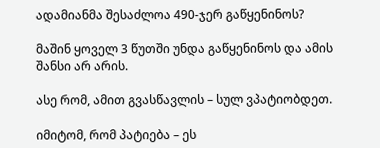ადამიანმა შესაძლოა 490-ჯერ გაწყენინოს?

მაშინ ყოველ 3 წუთში უნდა გაწყენინოს და ამის შანსი არ არის.

ასე რომ, ამით გვასწავლის – სულ ვპატიობდეთ.

იმიტომ, რომ პატიება – ეს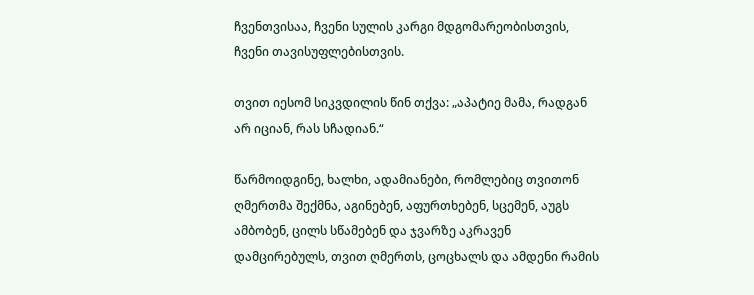ჩვენთვისაა, ჩვენი სულის კარგი მდგომარეობისთვის, ჩვენი თავისუფლებისთვის.

თვით იესომ სიკვდილის წინ თქვა: „აპატიე მამა, რადგან არ იციან, რას სჩადიან.“

წარმოიდგინე, ხალხი, ადამიანები, რომლებიც თვითონ ღმერთმა შექმნა, აგინებენ, აფურთხებენ, სცემენ, აუგს ამბობენ, ცილს სწამებენ და ჯვარზე აკრავენ დამცირებულს, თვით ღმერთს, ცოცხალს და ამდენი რამის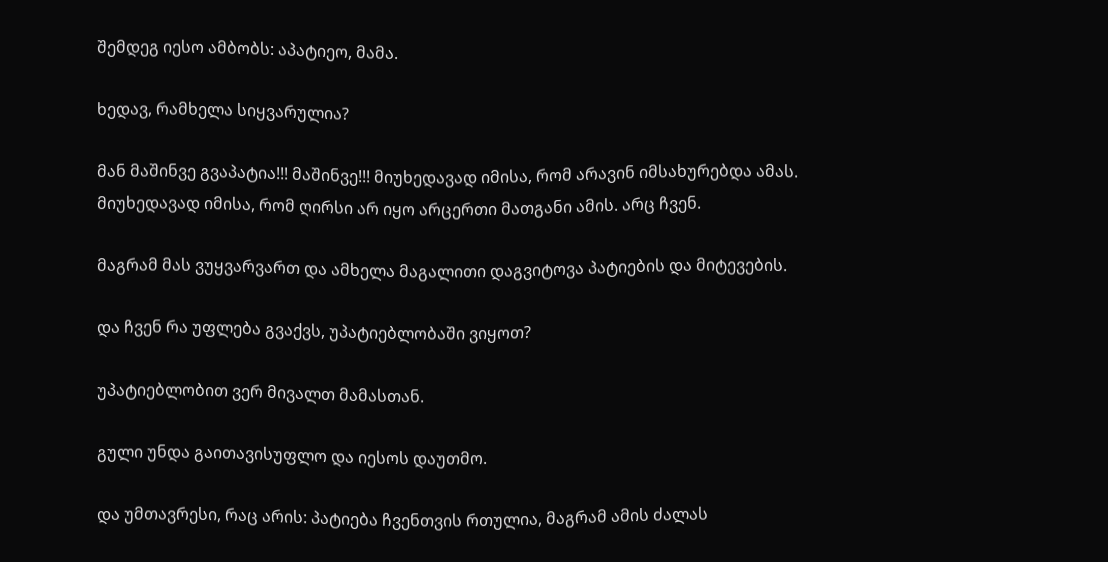შემდეგ იესო ამბობს: აპატიეო, მამა.

ხედავ, რამხელა სიყვარულია?

მან მაშინვე გვაპატია!!! მაშინვე!!! მიუხედავად იმისა, რომ არავინ იმსახურებდა ამას. მიუხედავად იმისა, რომ ღირსი არ იყო არცერთი მათგანი ამის. არც ჩვენ.

მაგრამ მას ვუყვარვართ და ამხელა მაგალითი დაგვიტოვა პატიების და მიტევების.

და ჩვენ რა უფლება გვაქვს, უპატიებლობაში ვიყოთ?

უპატიებლობით ვერ მივალთ მამასთან.

გული უნდა გაითავისუფლო და იესოს დაუთმო.

და უმთავრესი, რაც არის: პატიება ჩვენთვის რთულია, მაგრამ ამის ძალას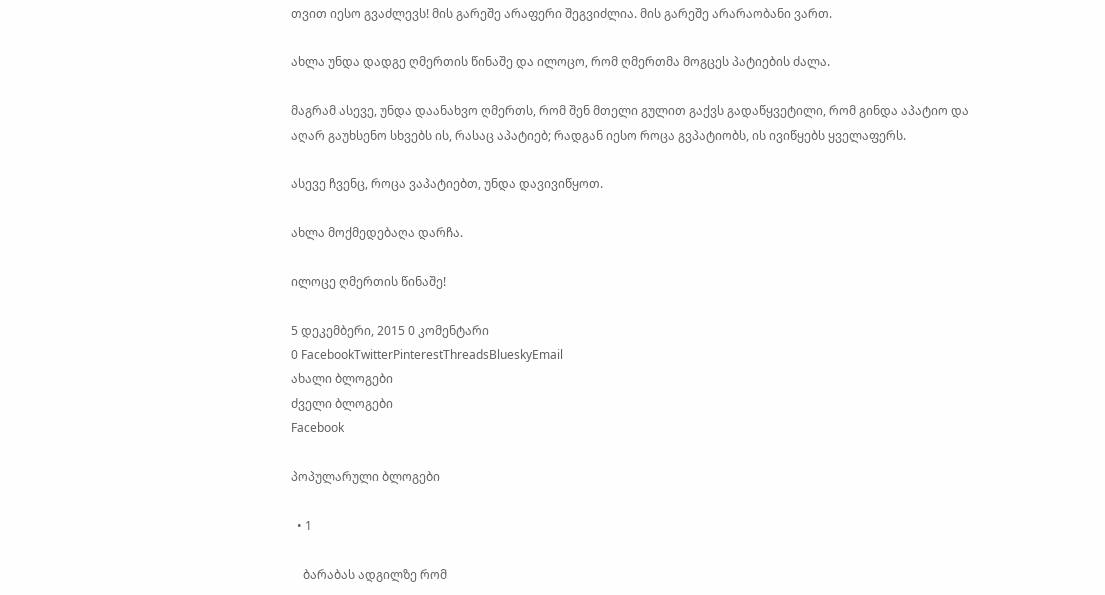თვით იესო გვაძლევს! მის გარეშე არაფერი შეგვიძლია. მის გარეშე არარაობანი ვართ.

ახლა უნდა დადგე ღმერთის წინაშე და ილოცო, რომ ღმერთმა მოგცეს პატიების ძალა.

მაგრამ ასევე, უნდა დაანახვო ღმერთს, რომ შენ მთელი გულით გაქვს გადაწყვეტილი, რომ გინდა აპატიო და აღარ გაუხსენო სხვებს ის, რასაც აპატიებ; რადგან იესო როცა გვპატიობს, ის ივიწყებს ყველაფერს.

ასევე ჩვენც, როცა ვაპატიებთ, უნდა დავივიწყოთ.

ახლა მოქმედებაღა დარჩა.

ილოცე ღმერთის წინაშე!

5 დეკემბერი, 2015 0 კომენტარი
0 FacebookTwitterPinterestThreadsBlueskyEmail
ახალი ბლოგები
ძველი ბლოგები
Facebook

პოპულარული ბლოგები

  • 1

    ბარაბას ადგილზე რომ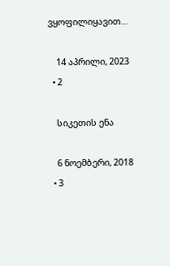ვყოფილიყავით…

    14 აპრილი, 2023
  • 2

    სიკეთის ენა

    6 ნოემბერი, 2018
  • 3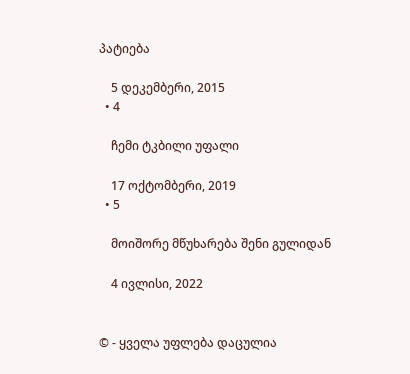პატიება

    5 დეკემბერი, 2015
  • 4

    ჩემი ტკბილი უფალი

    17 ოქტომბერი, 2019
  • 5

    მოიშორე მწუხარება შენი გულიდან

    4 ივლისი, 2022


© - ყველა უფლება დაცულია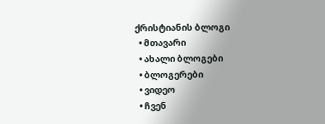ქრისტიანის ბლოგი
  • მთავარი
  • ახალი ბლოგები
  • ბლოგერები
  • ვიდეო
  • ჩვენ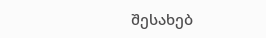შესახებ